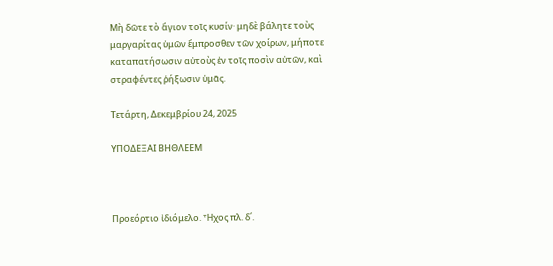Μὴ δῶτε τὸ ἅγιον τοῖς κυσίν· μηδὲ βάλητε τοὺς μαργαρίτας ὑμῶν ἔμπροσθεν τῶν χοίρων, μήποτε καταπατήσωσιν αὐτοὺς ἐν τοῖς ποσὶν αὐτῶν, καὶ στραφέντες ῥήξωσιν ὑμᾶς.

Τετάρτη, Δεκεμβρίου 24, 2025

ΥΠΟΔΕΞΑΙ ΒΗΘΛΕΕΜ



Προεόρτιο ἰδιόμελο. Ἦχος πλ. δ΄.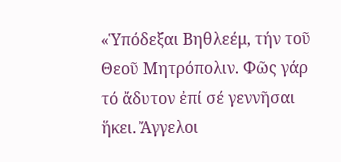«Ὑπόδεξαι Βηθλεέμ, τήν τοῦ Θεοῦ Μητρόπολιν. Φῶς γάρ τό ἄδυτον ἐπί σέ γεννῆσαι ἥκει. Ἄγγελοι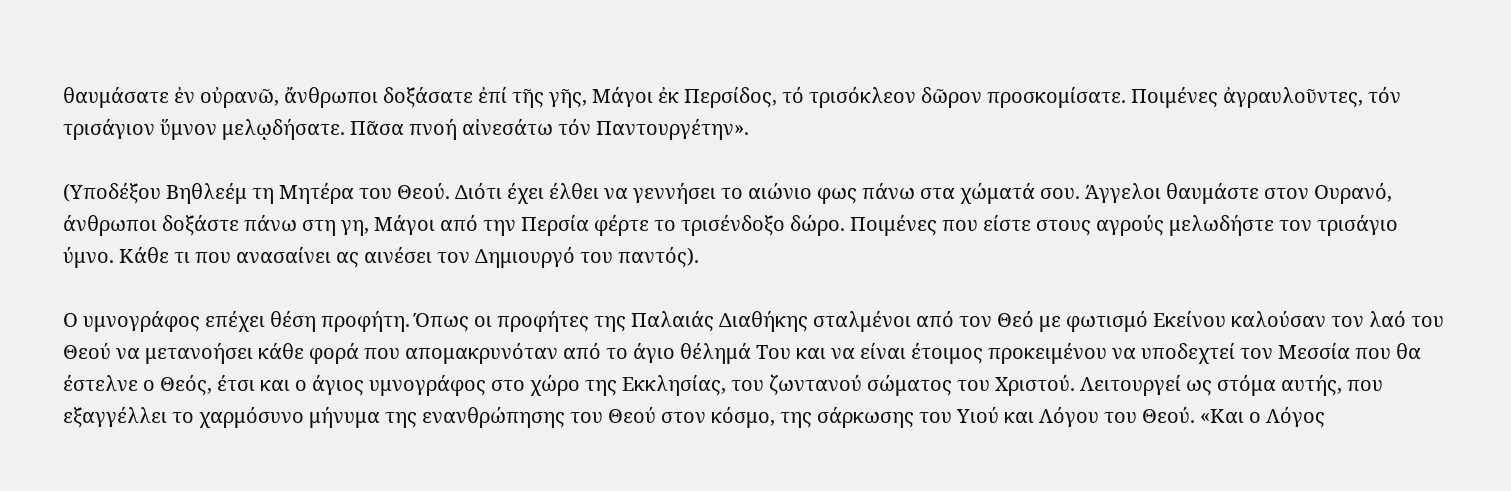θαυμάσατε ἐν οὐρανῶ, ἄνθρωποι δοξάσατε ἐπί τῆς γῆς, Μάγοι ἐκ Περσίδος, τό τρισόκλεον δῶρον προσκομίσατε. Ποιμένες ἀγραυλοῦντες, τόν τρισάγιον ὕμνον μελῳδήσατε. Πᾶσα πνοή αἰνεσάτω τόν Παντουργέτην».

(Υποδέξου Βηθλεέμ τη Μητέρα του Θεού. Διότι έχει έλθει να γεννήσει το αιώνιο φως πάνω στα χώματά σου. Άγγελοι θαυμάστε στον Ουρανό, άνθρωποι δοξάστε πάνω στη γη, Μάγοι από την Περσία φέρτε το τρισένδοξο δώρο. Ποιμένες που είστε στους αγρούς μελωδήστε τον τρισάγιο ύμνο. Κάθε τι που ανασαίνει ας αινέσει τον Δημιουργό του παντός).

Ο υμνογράφος επέχει θέση προφήτη. Όπως οι προφήτες της Παλαιάς Διαθήκης σταλμένοι από τον Θεό με φωτισμό Εκείνου καλούσαν τον λαό του Θεού να μετανοήσει κάθε φορά που απομακρυνόταν από το άγιο θέλημά Του και να είναι έτοιμος προκειμένου να υποδεχτεί τον Μεσσία που θα έστελνε ο Θεός, έτσι και ο άγιος υμνογράφος στο χώρο της Εκκλησίας, του ζωντανού σώματος του Χριστού. Λειτουργεί ως στόμα αυτής, που εξαγγέλλει το χαρμόσυνο μήνυμα της ενανθρώπησης του Θεού στον κόσμο, της σάρκωσης του Υιού και Λόγου του Θεού. «Και ο Λόγος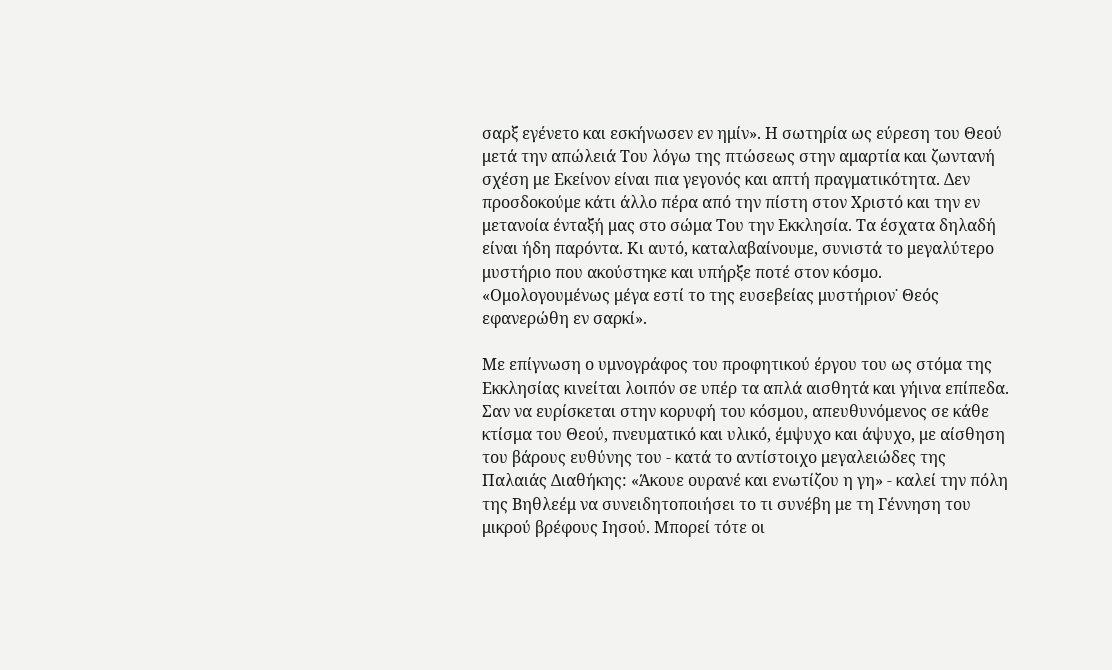σαρξ εγένετο και εσκήνωσεν εν ημίν». Η σωτηρία ως εύρεση του Θεού μετά την απώλειά Του λόγω της πτώσεως στην αμαρτία και ζωντανή σχέση με Εκείνον είναι πια γεγονός και απτή πραγματικότητα. Δεν προσδοκούμε κάτι άλλο πέρα από την πίστη στον Χριστό και την εν μετανοία ένταξή μας στο σώμα Του την Εκκλησία. Τα έσχατα δηλαδή είναι ήδη παρόντα. Κι αυτό, καταλαβαίνουμε, συνιστά το μεγαλύτερο μυστήριο που ακούστηκε και υπήρξε ποτέ στον κόσμο. «Ομολογουμένως μέγα εστί το της ευσεβείας μυστήριον˙ Θεός εφανερώθη εν σαρκί».

Με επίγνωση ο υμνογράφος του προφητικού έργου του ως στόμα της Εκκλησίας κινείται λοιπόν σε υπέρ τα απλά αισθητά και γήινα επίπεδα. Σαν να ευρίσκεται στην κορυφή του κόσμου, απευθυνόμενος σε κάθε κτίσμα του Θεού, πνευματικό και υλικό, έμψυχο και άψυχο, με αίσθηση του βάρους ευθύνης του - κατά το αντίστοιχο μεγαλειώδες της Παλαιάς Διαθήκης: «Άκουε ουρανέ και ενωτίζου η γη» - καλεί την πόλη της Βηθλεέμ να συνειδητοποιήσει το τι συνέβη με τη Γέννηση του μικρού βρέφους Ιησού. Μπορεί τότε οι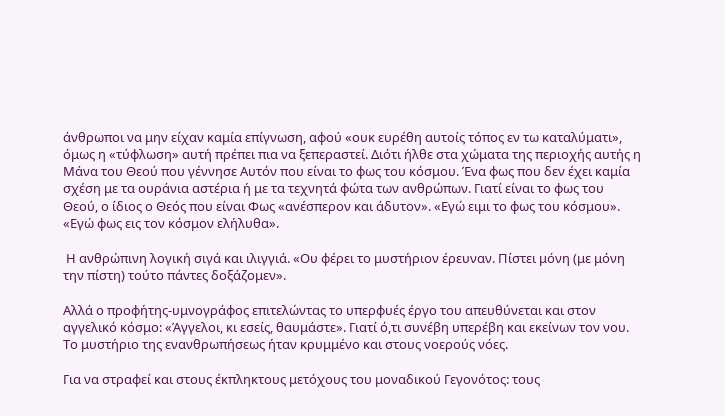άνθρωποι να μην είχαν καμία επίγνωση, αφού «ουκ ευρέθη αυτοίς τόπος εν τω καταλύματι», όμως η «τύφλωση» αυτή πρέπει πια να ξεπεραστεί. Διότι ήλθε στα χώματα της περιοχής αυτής η Μάνα του Θεού που γέννησε Αυτόν που είναι το φως του κόσμου. Ένα φως που δεν έχει καμία σχέση με τα ουράνια αστέρια ή με τα τεχνητά φώτα των ανθρώπων. Γιατί είναι το φως του Θεού, ο ίδιος ο Θεός που είναι Φως «ανέσπερον και άδυτον». «Εγώ ειμι το φως του κόσμου». «Εγώ φως εις τον κόσμον ελήλυθα».

 Η ανθρώπινη λογική σιγά και ιλιγγιά. «Ου φέρει το μυστήριον έρευναν. Πίστει μόνη (με μόνη την πίστη) τούτο πάντες δοξάζομεν».

Αλλά ο προφήτης-υμνογράφος επιτελώντας το υπερφυές έργο του απευθύνεται και στον αγγελικό κόσμο: «Άγγελοι, κι εσείς, θαυμάστε». Γιατί ό,τι συνέβη υπερέβη και εκείνων τον νου. Το μυστήριο της ενανθρωπήσεως ήταν κρυμμένο και στους νοερούς νόες.

Για να στραφεί και στους έκπληκτους μετόχους του μοναδικού Γεγονότος: τους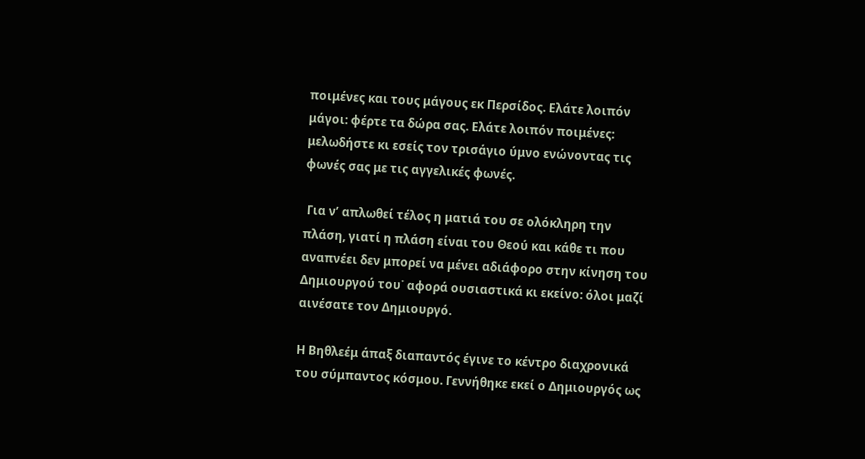ποιμένες και τους μάγους εκ Περσίδος. Ελάτε λοιπόν μάγοι: φέρτε τα δώρα σας. Ελάτε λοιπόν ποιμένες: μελωδήστε κι εσείς τον τρισάγιο ύμνο ενώνοντας τις φωνές σας με τις αγγελικές φωνές.

 Για ν’ απλωθεί τέλος η ματιά του σε ολόκληρη την πλάση, γιατί η πλάση είναι του Θεού και κάθε τι που αναπνέει δεν μπορεί να μένει αδιάφορο στην κίνηση του Δημιουργού του˙ αφορά ουσιαστικά κι εκείνο: όλοι μαζί αινέσατε τον Δημιουργό.

Η Βηθλεέμ άπαξ διαπαντός έγινε το κέντρο διαχρονικά του σύμπαντος κόσμου. Γεννήθηκε εκεί ο Δημιουργός ως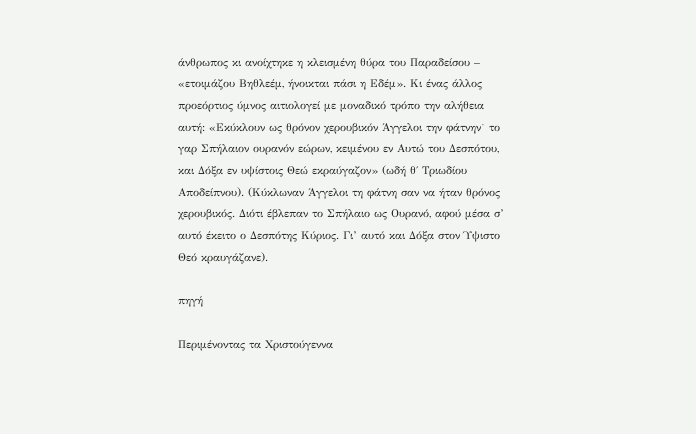άνθρωπος κι ανοίχτηκε η κλεισμένη θύρα του Παραδείσου – «ετοιμάζου Βηθλεέμ, ήνοικται πάσι η Εδέμ». Κι ένας άλλος προεόρτιος ύμνος αιτιολογεί με μοναδικό τρόπο την αλήθεια αυτή: «Εκύκλουν ως θρόνον χερουβικόν Άγγελοι την φάτνην˙ το γαρ Σπήλαιον ουρανόν εώρων, κειμένου εν Αυτώ του Δεσπότου, και Δόξα εν υψίστοις Θεώ εκραύγαζον» (ωδή θ΄ Τριωδίου Αποδείπνου). (Κύκλωναν Άγγελοι τη φάτνη σαν να ήταν θρόνος χερουβικός. Διότι έβλεπαν το Σπήλαιο ως Ουρανό, αφού μέσα σ’ αυτό έκειτο ο Δεσπότης Κύριος. Γι’ αυτό και Δόξα στον Ύψιστο Θεό κραυγάζανε).

πηγή

Περιμένοντας τα Χριστούγεννα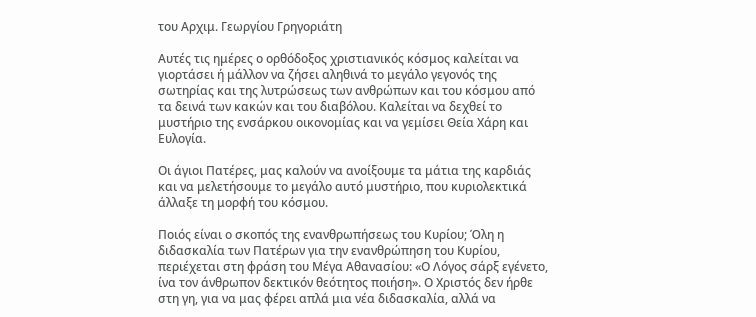του Αρχιμ. Γεωργίου Γρηγοριάτη

Αυτές τις ημέρες ο ορθόδοξος χριστιανικός κόσμος καλείται να γιορτάσει ή μάλλον να ζήσει αληθινά το μεγάλο γεγονός της σωτηρίας και της λυτρώσεως των ανθρώπων και του κόσμου από τα δεινά των κακών και του διαβόλου. Καλείται να δεχθεί το μυστήριο της ενσάρκου οικονομίας και να γεμίσει Θεία Χάρη και Ευλογία.

Οι άγιοι Πατέρες, μας καλούν να ανοίξουμε τα μάτια της καρδιάς και να μελετήσουμε το μεγάλο αυτό μυστήριο, που κυριολεκτικά άλλαξε τη μορφή του κόσμου.

Ποιός είναι ο σκοπός της ενανθρωπήσεως του Κυρίου; Όλη η διδασκαλία των Πατέρων για την ενανθρώπηση του Κυρίου, περιέχεται στη φράση του Μέγα Αθανασίου: «Ο Λόγος σάρξ εγένετο, ίνα τον άνθρωπον δεκτικόν θεότητος ποιήση». Ο Χριστός δεν ήρθε στη γη, για να μας φέρει απλά μια νέα διδασκαλία, αλλά να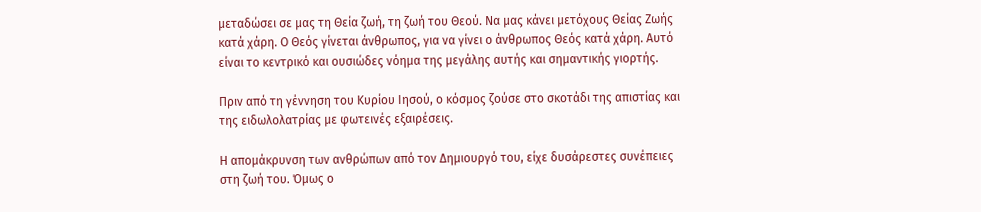μεταδώσει σε μας τη Θεία ζωή, τη ζωή του Θεού. Να μας κάνει μετόχους Θείας Ζωής κατά χάρη. Ο Θεός γίνεται άνθρωπος, για να γίνει ο άνθρωπος Θεός κατά χάρη. Αυτό είναι το κεντρικό και ουσιώδες νόημα της μεγάλης αυτής και σημαντικής γιορτής.

Πριν από τη γέννηση του Κυρίου Ιησού, ο κόσμος ζούσε στο σκοτάδι της απιστίας και της ειδωλολατρίας με φωτεινές εξαιρέσεις.

Η απομάκρυνση των ανθρώπων από τον Δημιουργό του, είχε δυσάρεστες συνέπειες στη ζωή του. Όμως ο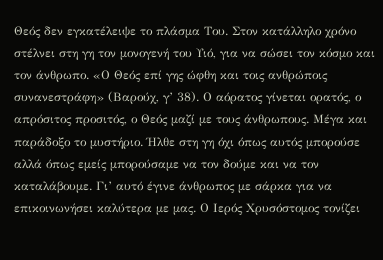Θεός δεν εγκατέλειψε το πλάσμα Του. Στον κατάλληλο χρόνο στέλνει στη γη τον μονογενή του Υιό, για να σώσει τον κόσμο και τον άνθρωπο. «Ο Θεός επί γης ώφθη και τοις ανθρώποις συνανεστράφη» (Βαρούχ, γ’ 38). Ο αόρατος γίνεται ορατός, ο απρόσιτος προσιτός, ο Θεός μαζί με τους άνθρωπους. Μέγα και παράδοξο το μυστήριο. Ήλθε στη γη όχι όπως αυτός μπορούσε αλλά όπως εμείς μπορούσαμε να τον δούμε και να τον καταλάβουμε. Γι’ αυτό έγινε άνθρωπος με σάρκα για να επικοινωνήσει καλύτερα με μας. Ο Ιερός Χρυσόστομος τονίζει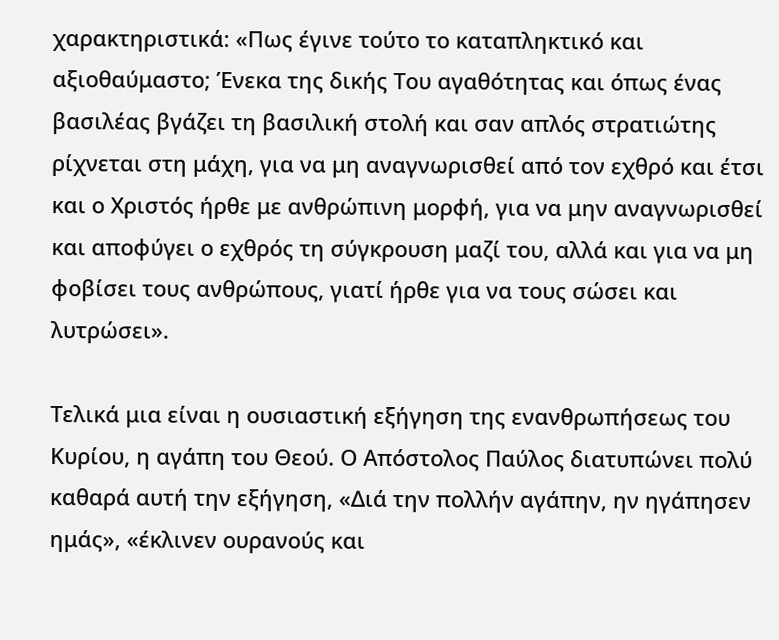χαρακτηριστικά: «Πως έγινε τούτο το καταπληκτικό και αξιοθαύμαστο; Ένεκα της δικής Του αγαθότητας και όπως ένας βασιλέας βγάζει τη βασιλική στολή και σαν απλός στρατιώτης ρίχνεται στη μάχη, για να μη αναγνωρισθεί από τον εχθρό και έτσι και ο Χριστός ήρθε με ανθρώπινη μορφή, για να μην αναγνωρισθεί και αποφύγει ο εχθρός τη σύγκρουση μαζί του, αλλά και για να μη φοβίσει τους ανθρώπους, γιατί ήρθε για να τους σώσει και λυτρώσει».

Τελικά μια είναι η ουσιαστική εξήγηση της ενανθρωπήσεως του Κυρίου, η αγάπη του Θεού. Ο Απόστολος Παύλος διατυπώνει πολύ καθαρά αυτή την εξήγηση, «Διά την πολλήν αγάπην, ην ηγάπησεν ημάς», «έκλινεν ουρανούς και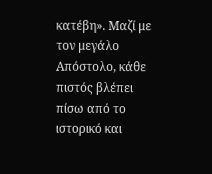κατέβη». Μαζί με τον μεγάλο Απόστολο, κάθε πιστός βλέπει πίσω από το ιστορικό και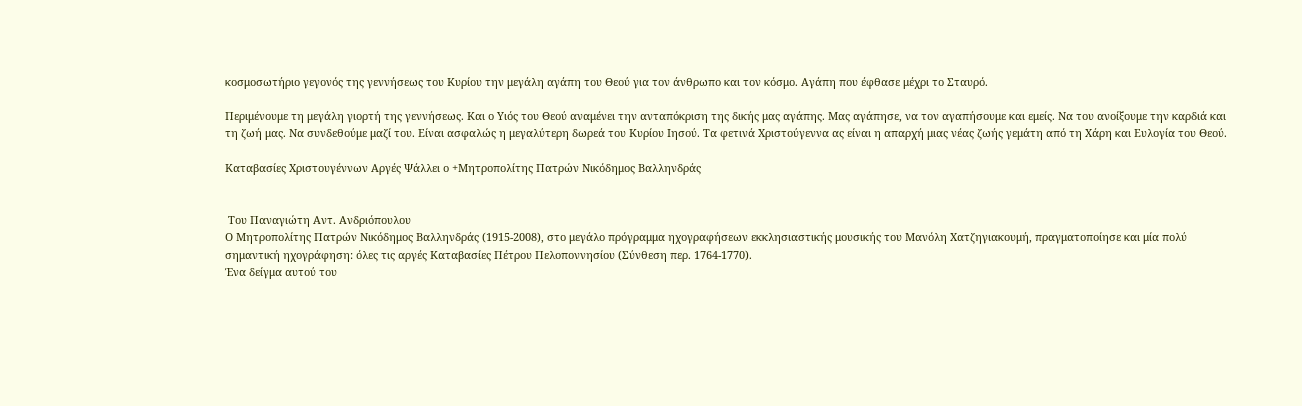κοσμοσωτήριο γεγονός της γεννήσεως του Κυρίου την μεγάλη αγάπη του Θεού για τον άνθρωπο και τον κόσμο. Αγάπη που έφθασε μέχρι το Σταυρό.

Περιμένουμε τη μεγάλη γιορτή της γεννήσεως. Και ο Υιός του Θεού αναμένει την ανταπόκριση της δικής μας αγάπης. Μας αγάπησε, να τον αγαπήσουμε και εμείς. Να του ανοίξουμε την καρδιά και τη ζωή μας. Να συνδεθούμε μαζί του. Είναι ασφαλώς η μεγαλύτερη δωρεά του Κυρίου Ιησού. Τα φετινά Χριστούγεννα ας είναι η απαρχή μιας νέας ζωής γεμάτη από τη Χάρη και Ευλογία του Θεού.

Καταβασίες Χριστουγέννων Αργές Ψάλλει ο +Μητροπολίτης Πατρών Νικόδημος Βαλληνδράς


 Του Παναγιώτη Αντ. Ανδριόπουλου
Ο Μητροπολίτης Πατρών Νικόδημος Βαλληνδράς (1915-2008), στο μεγάλο πρόγραμμα ηχογραφήσεων εκκλησιαστικής μουσικής του Μανόλη Χατζηγιακουμή, πραγματοποίησε και μία πολύ σημαντική ηχογράφηση: όλες τις αργές Καταβασίες Πέτρου Πελοποννησίου (Σύνθεση περ. 1764-1770).
Ένα δείγμα αυτού του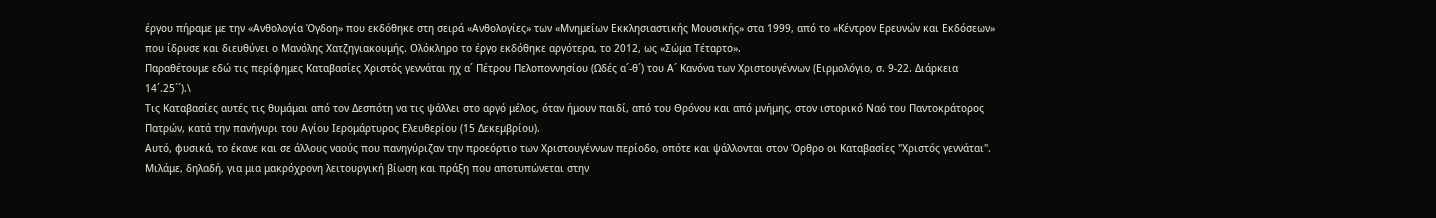έργου πήραμε με την «Ανθολογία Όγδοη» που εκδόθηκε στη σειρά «Ανθολογίες» των «Μνημείων Εκκλησιαστικής Μουσικής» στα 1999, από το «Κέντρον Ερευνών και Εκδόσεων» που ίδρυσε και διευθύνει ο Μανόλης Χατζηγιακουμής. Ολόκληρο το έργο εκδόθηκε αργότερα, το 2012, ως «Σώμα Τέταρτο».
Παραθέτουμε εδώ τις περίφημες Καταβασίες Χριστός γεννάται ηχ α´ Πέτρου Πελοποννησίου (Ωδές α´-θ´) του Α´ Κανόνα των Χριστουγέννων (Ειρμολόγιο, σ. 9-22. Διάρκεια 14´.25´´).\
Τις Καταβασίες αυτές τις θυμάμαι από τον Δεσπότη να τις ψάλλει στο αργό μέλος, όταν ήμουν παιδί, από του Θρόνου και από μνήμης, στον ιστορικό Ναό του Παντοκράτορος Πατρών, κατά την πανήγυρι του Αγίου Ιερομάρτυρος Ελευθερίου (15 Δεκεμβρίου).
Αυτό, φυσικά, το έκανε και σε άλλους ναούς που πανηγύριζαν την προεόρτιο των Χριστουγέννων περίοδο, οπότε και ψάλλονται στον Όρθρο οι Καταβασίες "Χριστός γεννάται".
Μιλάμε, δηλαδή, για μια μακρόχρονη λειτουργική βίωση και πράξη που αποτυπώνεται στην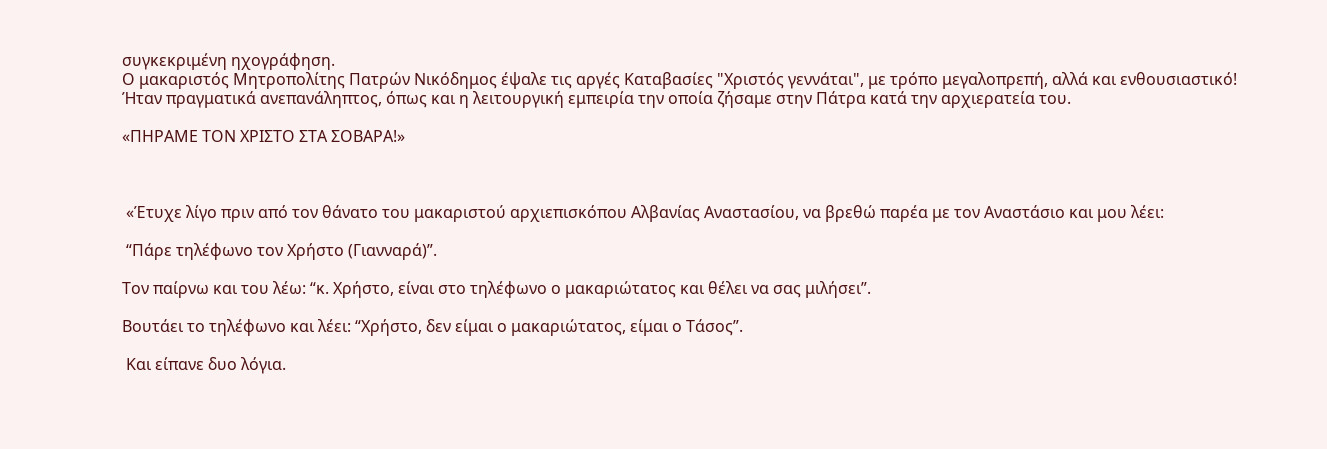συγκεκριμένη ηχογράφηση.
Ο μακαριστός Μητροπολίτης Πατρών Νικόδημος έψαλε τις αργές Καταβασίες "Χριστός γεννάται", με τρόπο μεγαλοπρεπή, αλλά και ενθουσιαστικό!
Ήταν πραγματικά ανεπανάληπτος, όπως και η λειτουργική εμπειρία την οποία ζήσαμε στην Πάτρα κατά την αρχιερατεία του.

«ΠΗΡΑΜΕ ΤΟΝ ΧΡΙΣΤΟ ΣΤΑ ΣΟΒΑΡΑ!»



 «Έτυχε λίγο πριν από τον θάνατο του μακαριστού αρχιεπισκόπου Αλβανίας Αναστασίου, να βρεθώ παρέα με τον Αναστάσιο και μου λέει:

 “Πάρε τηλέφωνο τον Χρήστο (Γιανναρά)”.

Τον παίρνω και του λέω: “κ. Χρήστο, είναι στο τηλέφωνο ο μακαριώτατος και θέλει να σας μιλήσει”.

Βουτάει το τηλέφωνο και λέει: “Χρήστο, δεν είμαι ο μακαριώτατος, είμαι ο Τάσος”.

 Και είπανε δυο λόγια.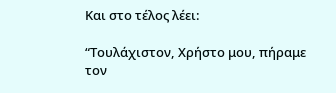Και στο τέλος λέει:

“Τουλάχιστον, Χρήστο μου, πήραμε τον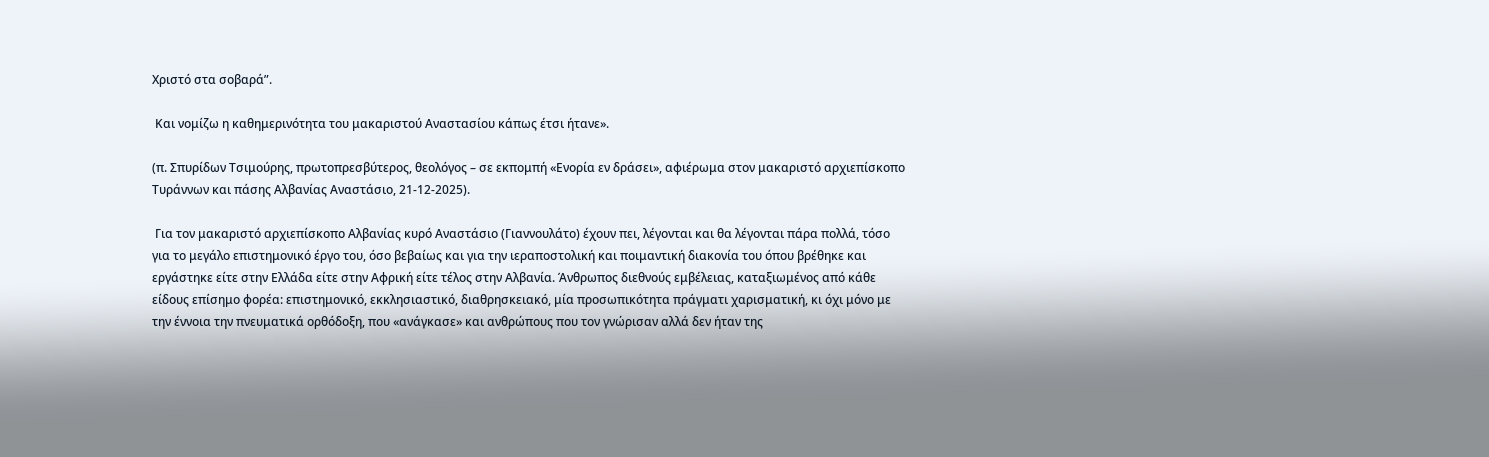Χριστό στα σοβαρά”.

 Και νομίζω η καθημερινότητα του μακαριστού Αναστασίου κάπως έτσι ήτανε».

(π. Σπυρίδων Τσιμούρης, πρωτοπρεσβύτερος, θεολόγος – σε εκπομπή «Ενορία εν δράσει», αφιέρωμα στον μακαριστό αρχιεπίσκοπο Τυράννων και πάσης Αλβανίας Αναστάσιο, 21-12-2025).

 Για τον μακαριστό αρχιεπίσκοπο Αλβανίας κυρό Αναστάσιο (Γιαννουλάτο) έχουν πει, λέγονται και θα λέγονται πάρα πολλά, τόσο για το μεγάλο επιστημονικό έργο του, όσο βεβαίως και για την ιεραποστολική και ποιμαντική διακονία του όπου βρέθηκε και εργάστηκε είτε στην Ελλάδα είτε στην Αφρική είτε τέλος στην Αλβανία. Άνθρωπος διεθνούς εμβέλειας, καταξιωμένος από κάθε είδους επίσημο φορέα: επιστημονικό, εκκλησιαστικό, διαθρησκειακό, μία προσωπικότητα πράγματι χαρισματική, κι όχι μόνο με την έννοια την πνευματικά ορθόδοξη, που «ανάγκασε» και ανθρώπους που τον γνώρισαν αλλά δεν ήταν της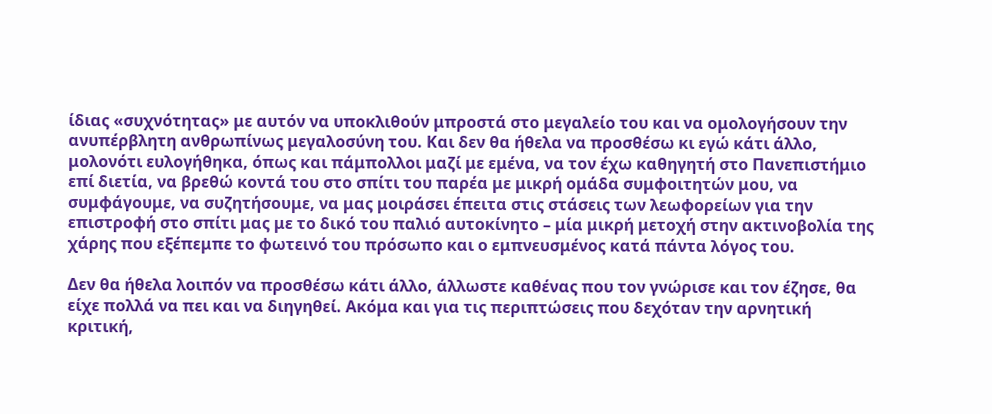ίδιας «συχνότητας» με αυτόν να υποκλιθούν μπροστά στο μεγαλείο του και να ομολογήσουν την ανυπέρβλητη ανθρωπίνως μεγαλοσύνη του. Και δεν θα ήθελα να προσθέσω κι εγώ κάτι άλλο, μολονότι ευλογήθηκα, όπως και πάμπολλοι μαζί με εμένα, να τον έχω καθηγητή στο Πανεπιστήμιο επί διετία, να βρεθώ κοντά του στο σπίτι του παρέα με μικρή ομάδα συμφοιτητών μου, να συμφάγουμε, να συζητήσουμε, να μας μοιράσει έπειτα στις στάσεις των λεωφορείων για την επιστροφή στο σπίτι μας με το δικό του παλιό αυτοκίνητο – μία μικρή μετοχή στην ακτινοβολία της χάρης που εξέπεμπε το φωτεινό του πρόσωπο και ο εμπνευσμένος κατά πάντα λόγος του.

Δεν θα ήθελα λοιπόν να προσθέσω κάτι άλλο, άλλωστε καθένας που τον γνώρισε και τον έζησε, θα είχε πολλά να πει και να διηγηθεί. Ακόμα και για τις περιπτώσεις που δεχόταν την αρνητική κριτική,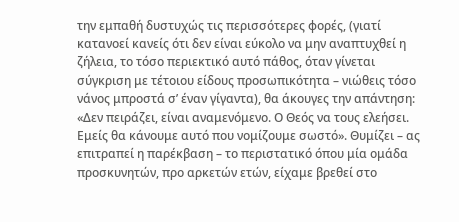την εμπαθή δυστυχώς τις περισσότερες φορές, (γιατί κατανοεί κανείς ότι δεν είναι εύκολο να μην αναπτυχθεί η ζήλεια, το τόσο περιεκτικό αυτό πάθος, όταν γίνεται σύγκριση με τέτοιου είδους προσωπικότητα – νιώθεις τόσο νάνος μπροστά σ’ έναν γίγαντα), θα άκουγες την απάντηση: «Δεν πειράζει, είναι αναμενόμενο. Ο Θεός να τους ελεήσει. Εμείς θα κάνουμε αυτό που νομίζουμε σωστό». Θυμίζει – ας επιτραπεί η παρέκβαση – το περιστατικό όπου μία ομάδα προσκυνητών, προ αρκετών ετών, είχαμε βρεθεί στο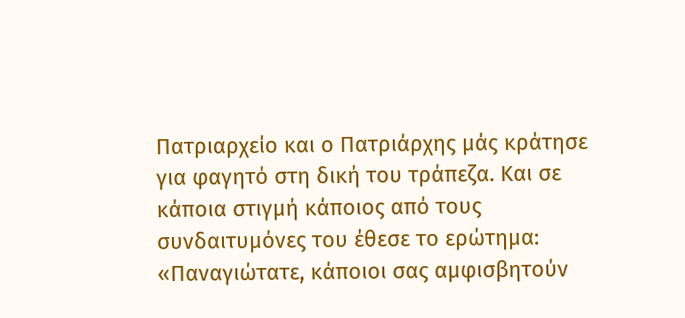Πατριαρχείο και ο Πατριάρχης μάς κράτησε για φαγητό στη δική του τράπεζα. Και σε κάποια στιγμή κάποιος από τους συνδαιτυμόνες του έθεσε το ερώτημα: «Παναγιώτατε, κάποιοι σας αμφισβητούν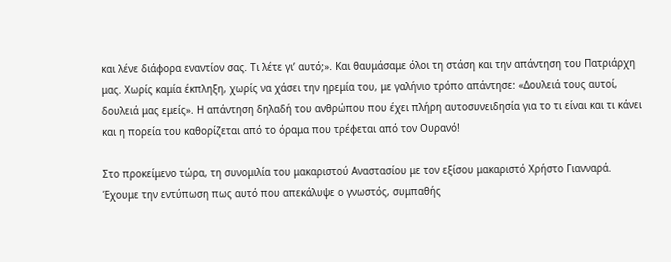και λένε διάφορα εναντίον σας. Τι λέτε γι’ αυτό;». Και θαυμάσαμε όλοι τη στάση και την απάντηση του Πατριάρχη μας. Χωρίς καμία έκπληξη, χωρίς να χάσει την ηρεμία του, με γαλήνιο τρόπο απάντησε: «Δουλειά τους αυτοί, δουλειά μας εμείς». Η απάντηση δηλαδή του ανθρώπου που έχει πλήρη αυτοσυνειδησία για το τι είναι και τι κάνει και η πορεία του καθορίζεται από το όραμα που τρέφεται από τον Ουρανό!

Στο προκείμενο τώρα, τη συνομιλία του μακαριστού Αναστασίου με τον εξίσου μακαριστό Χρήστο Γιανναρά. Έχουμε την εντύπωση πως αυτό που απεκάλυψε ο γνωστός, συμπαθής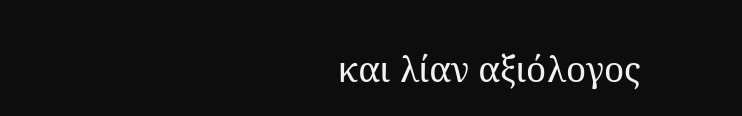και λίαν αξιόλογος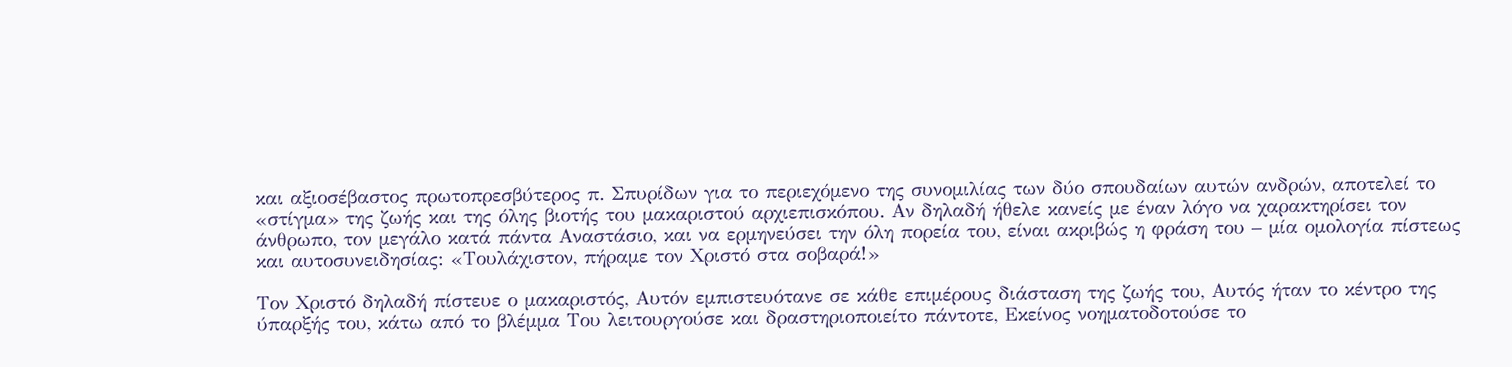και αξιοσέβαστος πρωτοπρεσβύτερος π. Σπυρίδων για το περιεχόμενο της συνομιλίας των δύο σπουδαίων αυτών ανδρών, αποτελεί το «στίγμα» της ζωής και της όλης βιοτής του μακαριστού αρχιεπισκόπου. Αν δηλαδή ήθελε κανείς με έναν λόγο να χαρακτηρίσει τον άνθρωπο, τον μεγάλο κατά πάντα Αναστάσιο, και να ερμηνεύσει την όλη πορεία του, είναι ακριβώς η φράση του – μία ομολογία πίστεως και αυτοσυνειδησίας: «Τουλάχιστον, πήραμε τον Χριστό στα σοβαρά!»

Τον Χριστό δηλαδή πίστευε ο μακαριστός, Αυτόν εμπιστευότανε σε κάθε επιμέρους διάσταση της ζωής του, Αυτός ήταν το κέντρο της ύπαρξής του, κάτω από το βλέμμα Του λειτουργούσε και δραστηριοποιείτο πάντοτε, Εκείνος νοηματοδοτούσε το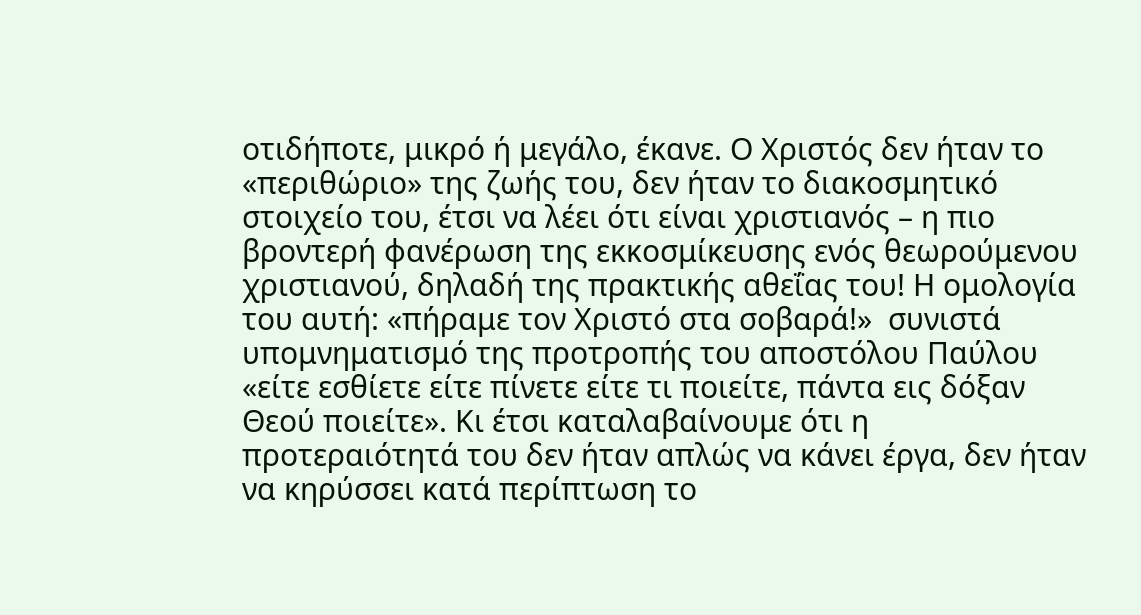οτιδήποτε, μικρό ή μεγάλο, έκανε. Ο Χριστός δεν ήταν το «περιθώριο» της ζωής του, δεν ήταν το διακοσμητικό στοιχείο του, έτσι να λέει ότι είναι χριστιανός – η πιο βροντερή φανέρωση της εκκοσμίκευσης ενός θεωρούμενου χριστιανού, δηλαδή της πρακτικής αθεΐας του! Η ομολογία του αυτή: «πήραμε τον Χριστό στα σοβαρά!»  συνιστά υπομνηματισμό της προτροπής του αποστόλου Παύλου «είτε εσθίετε είτε πίνετε είτε τι ποιείτε, πάντα εις δόξαν Θεού ποιείτε». Κι έτσι καταλαβαίνουμε ότι η προτεραιότητά του δεν ήταν απλώς να κάνει έργα, δεν ήταν να κηρύσσει κατά περίπτωση το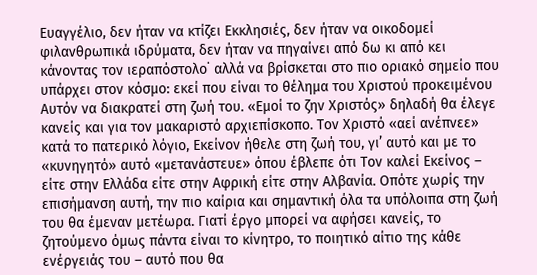Ευαγγέλιο, δεν ήταν να κτίζει Εκκλησιές, δεν ήταν να οικοδομεί φιλανθρωπικά ιδρύματα, δεν ήταν να πηγαίνει από δω κι από κει κάνοντας τον ιεραπόστολο˙ αλλά να βρίσκεται στο πιο οριακό σημείο που υπάρχει στον κόσμο: εκεί που είναι το θέλημα του Χριστού προκειμένου Αυτόν να διακρατεί στη ζωή του. «Εμοί το ζην Χριστός» δηλαδή θα έλεγε κανείς και για τον μακαριστό αρχιεπίσκοπο. Τον Χριστό «αεί ανέπνεε» κατά το πατερικό λόγιο, Εκείνον ήθελε στη ζωή του, γι’ αυτό και με το «κυνηγητό» αυτό «μετανάστευε» όπου έβλεπε ότι Τον καλεί Εκείνος – είτε στην Ελλάδα είτε στην Αφρική είτε στην Αλβανία. Οπότε χωρίς την επισήμανση αυτή, την πιο καίρια και σημαντική όλα τα υπόλοιπα στη ζωή του θα έμεναν μετέωρα. Γιατί έργο μπορεί να αφήσει κανείς, το ζητούμενο όμως πάντα είναι το κίνητρο, το ποιητικό αίτιο της κάθε ενέργειάς του – αυτό που θα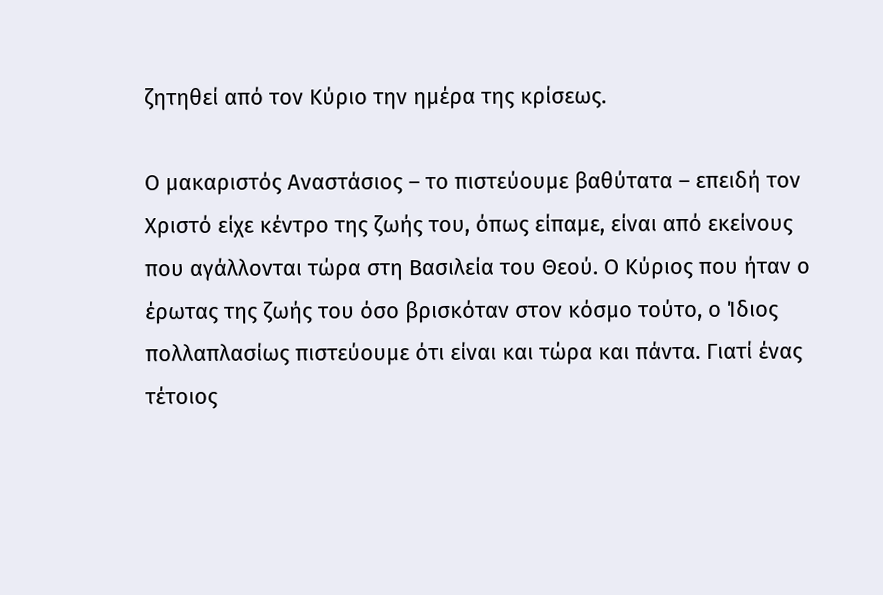ζητηθεί από τον Κύριο την ημέρα της κρίσεως.

Ο μακαριστός Αναστάσιος – το πιστεύουμε βαθύτατα – επειδή τον Χριστό είχε κέντρο της ζωής του, όπως είπαμε, είναι από εκείνους που αγάλλονται τώρα στη Βασιλεία του Θεού. Ο Κύριος που ήταν ο έρωτας της ζωής του όσο βρισκόταν στον κόσμο τούτο, ο Ίδιος πολλαπλασίως πιστεύουμε ότι είναι και τώρα και πάντα. Γιατί ένας τέτοιος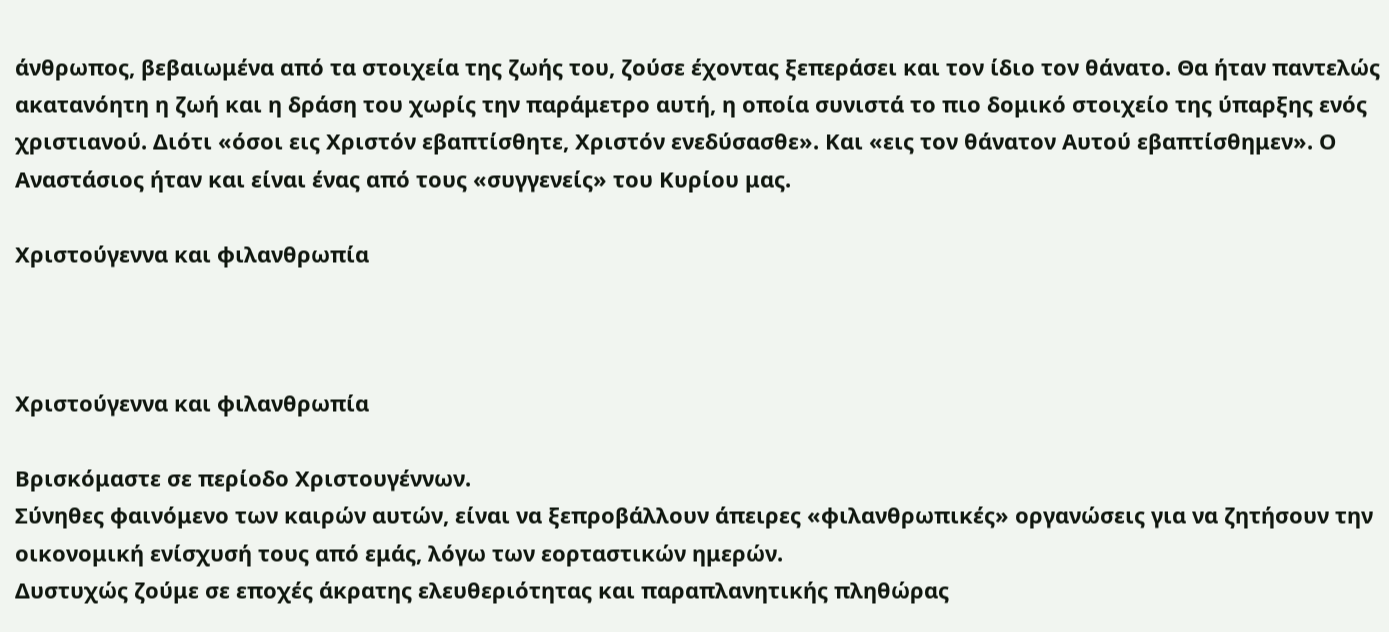άνθρωπος, βεβαιωμένα από τα στοιχεία της ζωής του, ζούσε έχοντας ξεπεράσει και τον ίδιο τον θάνατο. Θα ήταν παντελώς ακατανόητη η ζωή και η δράση του χωρίς την παράμετρο αυτή, η οποία συνιστά το πιο δομικό στοιχείο της ύπαρξης ενός χριστιανού. Διότι «όσοι εις Χριστόν εβαπτίσθητε, Χριστόν ενεδύσασθε». Και «εις τον θάνατον Αυτού εβαπτίσθημεν». Ο Αναστάσιος ήταν και είναι ένας από τους «συγγενείς» του Κυρίου μας.

Χριστούγεννα και φιλανθρωπία



Χριστούγεννα και φιλανθρωπία

Βρισκόμαστε σε περίοδο Χριστουγέννων.
Σύνηθες φαινόμενο των καιρών αυτών, είναι να ξεπροβάλλουν άπειρες «φιλανθρωπικές» οργανώσεις για να ζητήσουν την οικονομική ενίσχυσή τους από εμάς, λόγω των εορταστικών ημερών.
Δυστυχώς ζούμε σε εποχές άκρατης ελευθεριότητας και παραπλανητικής πληθώρας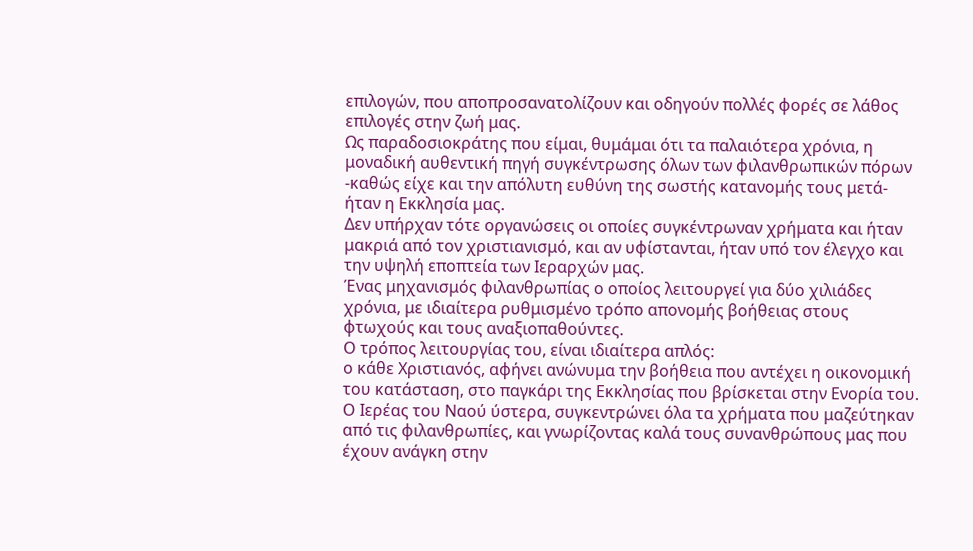επιλογών, που αποπροσανατολίζουν και οδηγούν πολλές φορές σε λάθος επιλογές στην ζωή μας.
Ως παραδοσιοκράτης που είμαι, θυμάμαι ότι τα παλαιότερα χρόνια, η μοναδική αυθεντική πηγή συγκέντρωσης όλων των φιλανθρωπικών πόρων -καθώς είχε και την απόλυτη ευθύνη της σωστής κατανομής τους μετά- ήταν η Εκκλησία μας.
Δεν υπήρχαν τότε οργανώσεις οι οποίες συγκέντρωναν χρήματα και ήταν μακριά από τον χριστιανισμό, και αν υφίστανται, ήταν υπό τον έλεγχο και την υψηλή εποπτεία των Ιεραρχών μας.
Ένας μηχανισμός φιλανθρωπίας ο οποίος λειτουργεί για δύο χιλιάδες χρόνια, με ιδιαίτερα ρυθμισμένο τρόπο απονομής βοήθειας στους φτωχούς και τους αναξιοπαθούντες.
Ο τρόπος λειτουργίας του, είναι ιδιαίτερα απλός:
ο κάθε Χριστιανός, αφήνει ανώνυμα την βοήθεια που αντέχει η οικονομική του κατάσταση, στο παγκάρι της Εκκλησίας που βρίσκεται στην Ενορία του.
Ο Ιερέας του Ναού ύστερα, συγκεντρώνει όλα τα χρήματα που μαζεύτηκαν από τις φιλανθρωπίες, και γνωρίζοντας καλά τους συνανθρώπους μας που έχουν ανάγκη στην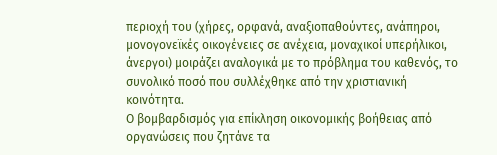περιοχή του (χήρες, ορφανά, αναξιοπαθούντες, ανάπηροι, μονογονεϊκές οικογένειες σε ανέχεια, μοναχικοί υπερήλικοι, άνεργοι) μοιράζει αναλογικά με το πρόβλημα του καθενός, το συνολικό ποσό που συλλέχθηκε από την χριστιανική κοινότητα.
Ο βομβαρδισμός για επίκληση οικονομικής βοήθειας από οργανώσεις που ζητάνε τα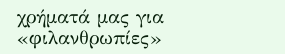χρήματά μας για «φιλανθρωπίες»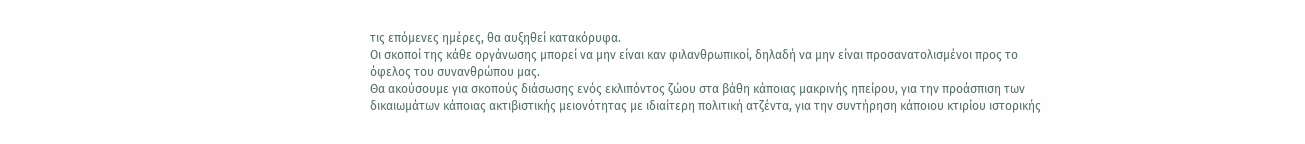τις επόμενες ημέρες, θα αυξηθεί κατακόρυφα.
Οι σκοποί της κάθε οργάνωσης μπορεί να μην είναι καν φιλανθρωπικοί, δηλαδή να μην είναι προσανατολισμένοι προς το όφελος του συνανθρώπου μας.
Θα ακούσουμε για σκοπούς διάσωσης ενός εκλιπόντος ζώου στα βάθη κάποιας μακρινής ηπείρου, για την προάσπιση των δικαιωμάτων κάποιας ακτιβιστικής μειονότητας με ιδιαίτερη πολιτική ατζέντα, για την συντήρηση κάποιου κτιρίου ιστορικής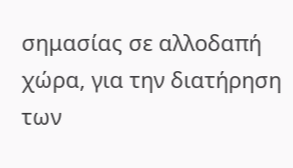σημασίας σε αλλοδαπή χώρα, για την διατήρηση των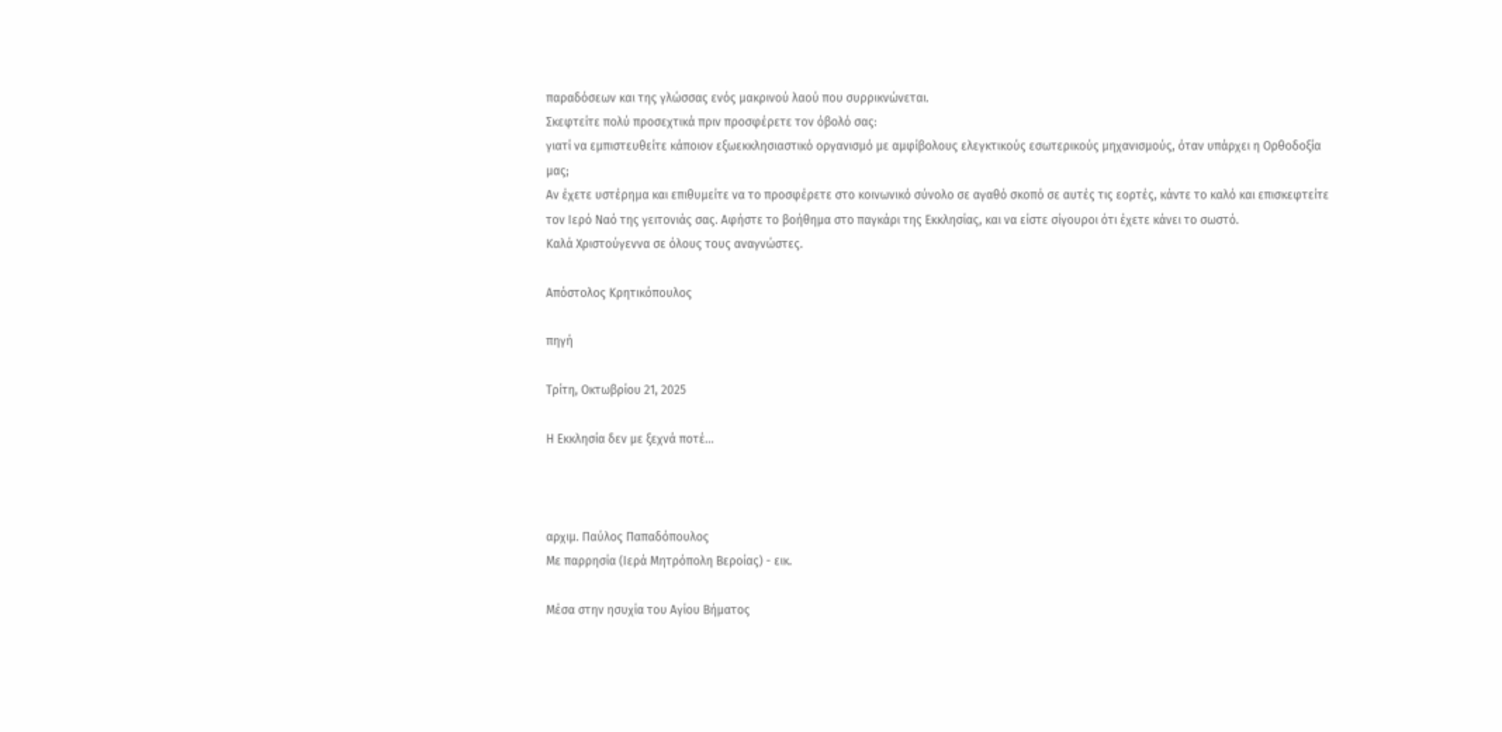παραδόσεων και της γλώσσας ενός μακρινού λαού που συρρικνώνεται.
Σκεφτείτε πολύ προσεχτικά πριν προσφέρετε τον όβολό σας:
γιατί να εμπιστευθείτε κάποιον εξωεκκλησιαστικό οργανισμό με αμφίβολους ελεγκτικούς εσωτερικούς μηχανισμούς, όταν υπάρχει η Ορθοδοξία μας;
Αν έχετε υστέρημα και επιθυμείτε να το προσφέρετε στο κοινωνικό σύνολο σε αγαθό σκοπό σε αυτές τις εορτές, κάντε το καλό και επισκεφτείτε τον Ιερό Ναό της γειτονιάς σας. Αφήστε το βοήθημα στο παγκάρι της Εκκλησίας, και να είστε σίγουροι ότι έχετε κάνει το σωστό.
Καλά Χριστούγεννα σε όλους τους αναγνώστες.

Απόστολος Κρητικόπουλος

πηγή

Τρίτη, Οκτωβρίου 21, 2025

Η Εκκλησία δεν με ξεχνά ποτέ...



αρχιμ. Παύλος Παπαδόπουλος
Με παρρησία (Ιερά Μητρόπολη Βεροίας) - εικ.

Μέσα στην ησυχία του Αγίου Βήματος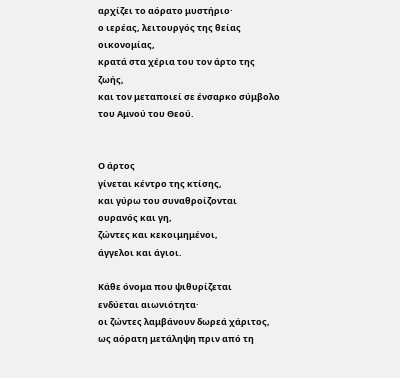αρχίζει το αόρατο μυστήριο·
ο ιερέας, λειτουργός της θείας οικονομίας,
κρατά στα χέρια του τον άρτο της ζωής,
και τον μεταποιεί σε ένσαρκο σύμβολο
του Αμνού του Θεού.


Ο άρτος
γίνεται κέντρο της κτίσης,
και γύρω του συναθροίζονται
ουρανός και γη,
ζώντες και κεκοιμημένοι,
άγγελοι και άγιοι.

Κάθε όνομα που ψιθυρίζεται
ενδύεται αιωνιότητα·
οι ζώντες λαμβάνουν δωρεά χάριτος,
ως αόρατη μετάληψη πριν από τη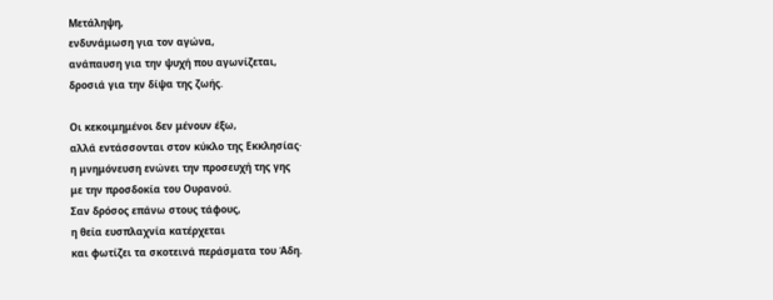Μετάληψη,
ενδυνάμωση για τον αγώνα,
ανάπαυση για την ψυχή που αγωνίζεται,
δροσιά για την δίψα της ζωής.

Οι κεκοιμημένοι δεν μένουν έξω,
αλλά εντάσσονται στον κύκλο της Εκκλησίας·
η μνημόνευση ενώνει την προσευχή της γης
με την προσδοκία του Ουρανού.
Σαν δρόσος επάνω στους τάφους,
η θεία ευσπλαχνία κατέρχεται
και φωτίζει τα σκοτεινά περάσματα του Άδη.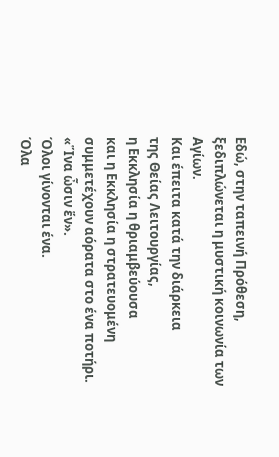Εδώ, στην ταπεινή Πρόθεση,
ξεδιπλώνεται η μυστική κοινωνία των Αγίων.
Και έπειτα κατά την διάρκεια
της Θείας Λειτουργίας,
η Εκκλησία η θριαμβεύουσα
και η Εκκλησία η στρατευομένη
συμμετέχουν αόρατα στο ένα ποτήρι.
«Ἵνα ὦσιν ἕν».
Όλοι γίνονται ένα.
Όλα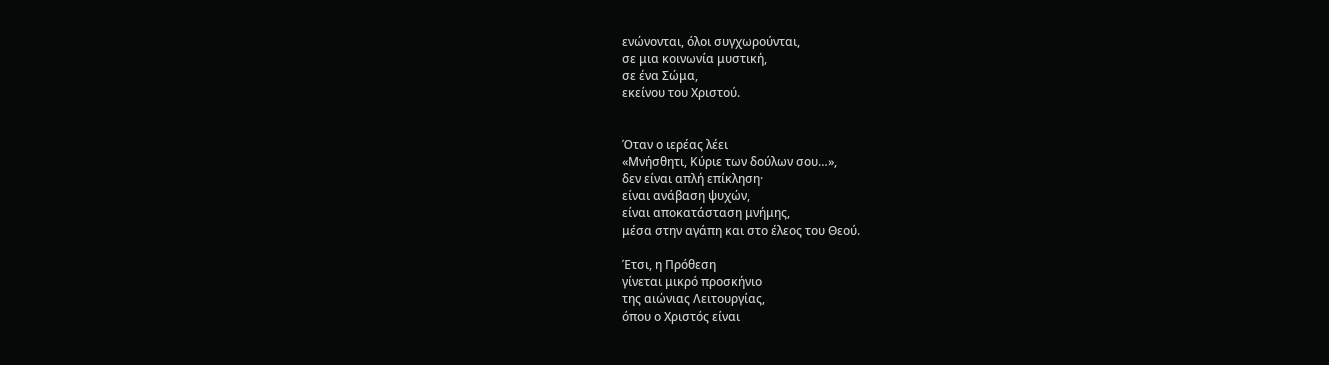ενώνονται, όλοι συγχωρούνται,
σε μια κοινωνία μυστική,
σε ένα Σώμα,
εκείνου του Χριστού.


Όταν ο ιερέας λέει
«Μνήσθητι, Κύριε των δούλων σου…»,
δεν είναι απλή επίκληση·
είναι ανάβαση ψυχών,
είναι αποκατάσταση μνήμης,
μέσα στην αγάπη και στο έλεος του Θεού.

Έτσι, η Πρόθεση
γίνεται μικρό προσκήνιο
της αιώνιας Λειτουργίας,
όπου ο Χριστός είναι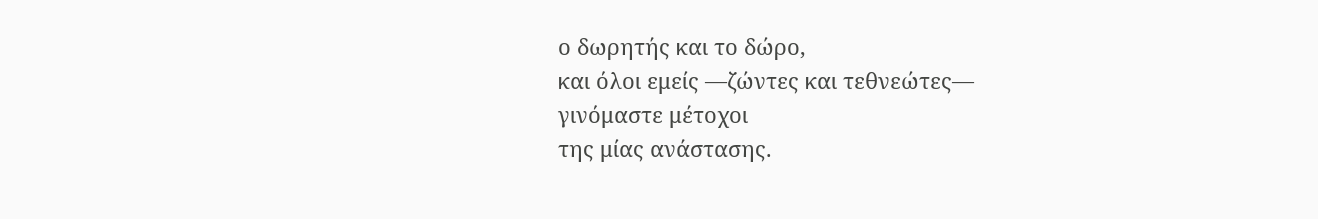ο δωρητής και το δώρο,
και όλοι εμείς —ζώντες και τεθνεώτες—
γινόμαστε μέτοχοι
της μίας ανάστασης.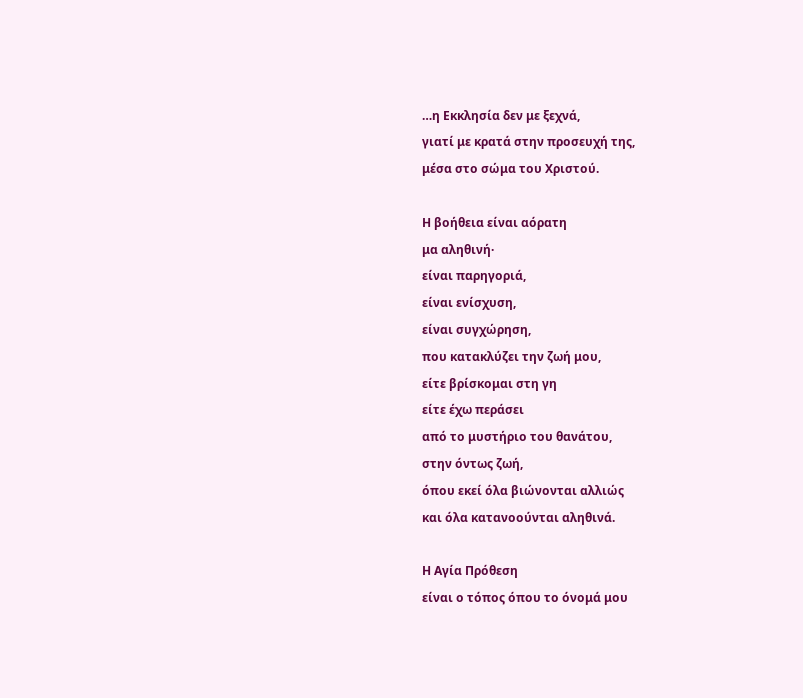…η Εκκλησία δεν με ξεχνά,
γιατί με κρατά στην προσευχή της,
μέσα στο σώμα του Χριστού.

Η βοήθεια είναι αόρατη
μα αληθινή·
είναι παρηγοριά,
είναι ενίσχυση,
είναι συγχώρηση,
που κατακλύζει την ζωή μου,
είτε βρίσκομαι στη γη
είτε έχω περάσει
από το μυστήριο του θανάτου,
στην όντως ζωή,
όπου εκεί όλα βιώνονται αλλιώς
και όλα κατανοούνται αληθινά.

Η Αγία Πρόθεση
είναι ο τόπος όπου το όνομά μου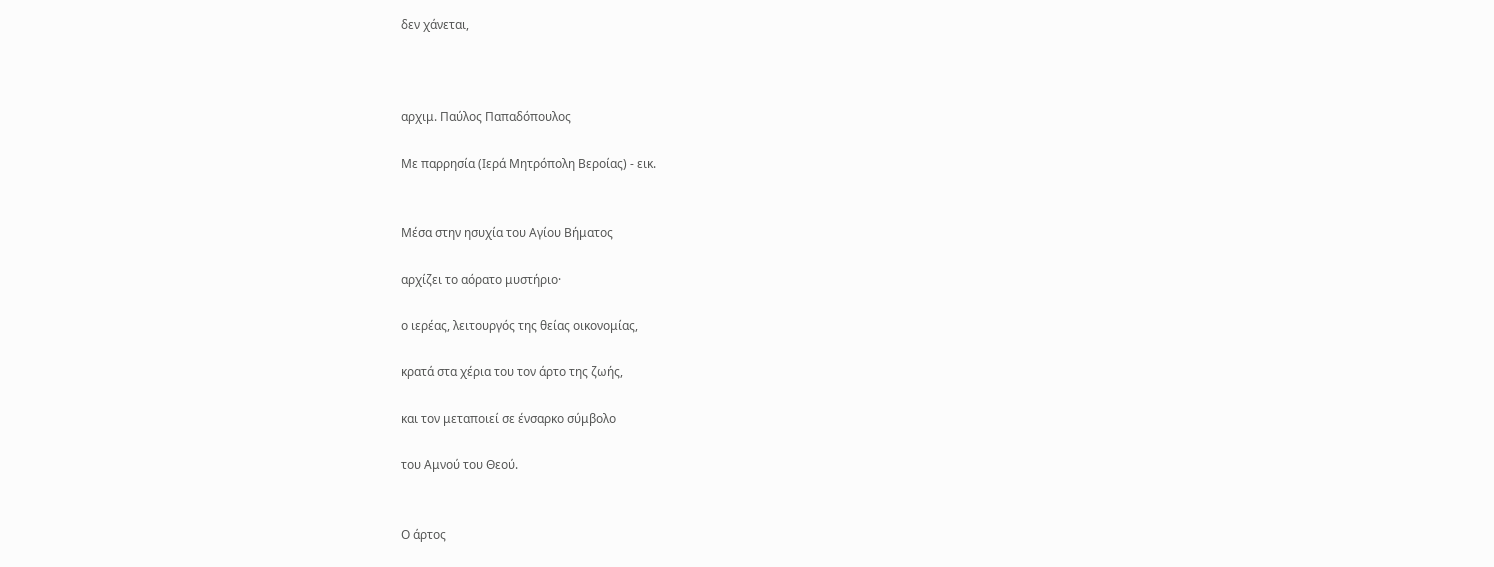δεν χάνεται,



αρχιμ. Παύλος Παπαδόπουλος

Με παρρησία (Ιερά Μητρόπολη Βεροίας) - εικ.


Μέσα στην ησυχία του Αγίου Βήματος

αρχίζει το αόρατο μυστήριο·

ο ιερέας, λειτουργός της θείας οικονομίας,

κρατά στα χέρια του τον άρτο της ζωής,

και τον μεταποιεί σε ένσαρκο σύμβολο

του Αμνού του Θεού.


Ο άρτος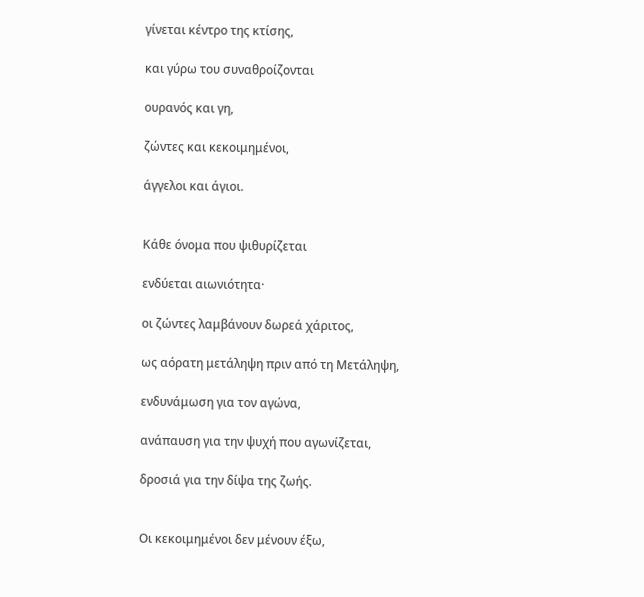γίνεται κέντρο της κτίσης,

και γύρω του συναθροίζονται

ουρανός και γη,

ζώντες και κεκοιμημένοι,

άγγελοι και άγιοι.


Κάθε όνομα που ψιθυρίζεται

ενδύεται αιωνιότητα·

οι ζώντες λαμβάνουν δωρεά χάριτος,

ως αόρατη μετάληψη πριν από τη Μετάληψη,

ενδυνάμωση για τον αγώνα,

ανάπαυση για την ψυχή που αγωνίζεται,

δροσιά για την δίψα της ζωής.


Οι κεκοιμημένοι δεν μένουν έξω,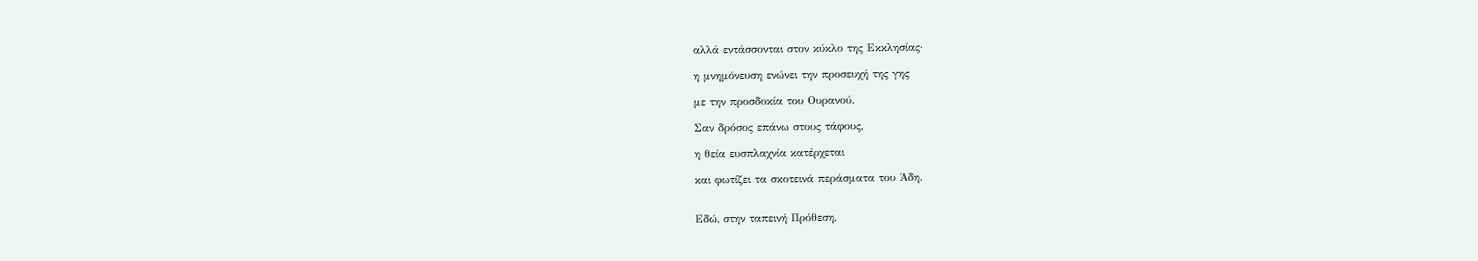αλλά εντάσσονται στον κύκλο της Εκκλησίας·

η μνημόνευση ενώνει την προσευχή της γης

με την προσδοκία του Ουρανού.

Σαν δρόσος επάνω στους τάφους,

η θεία ευσπλαχνία κατέρχεται

και φωτίζει τα σκοτεινά περάσματα του Άδη.


Εδώ, στην ταπεινή Πρόθεση,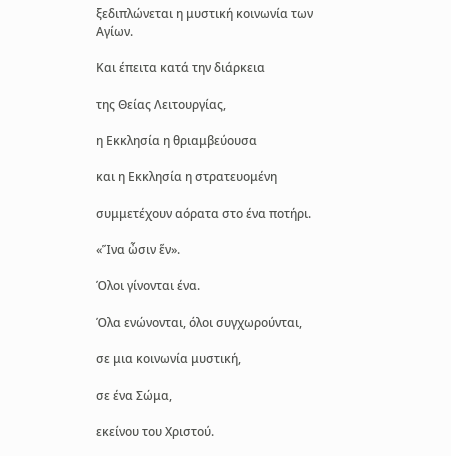ξεδιπλώνεται η μυστική κοινωνία των Αγίων.

Και έπειτα κατά την διάρκεια

της Θείας Λειτουργίας,

η Εκκλησία η θριαμβεύουσα

και η Εκκλησία η στρατευομένη

συμμετέχουν αόρατα στο ένα ποτήρι.

«Ἵνα ὦσιν ἕν».

Όλοι γίνονται ένα.

Όλα ενώνονται, όλοι συγχωρούνται,

σε μια κοινωνία μυστική,

σε ένα Σώμα,

εκείνου του Χριστού.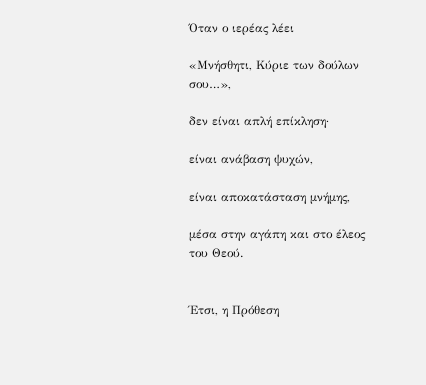Όταν ο ιερέας λέει

«Μνήσθητι, Κύριε των δούλων σου…»,

δεν είναι απλή επίκληση·

είναι ανάβαση ψυχών,

είναι αποκατάσταση μνήμης,

μέσα στην αγάπη και στο έλεος του Θεού.


Έτσι, η Πρόθεση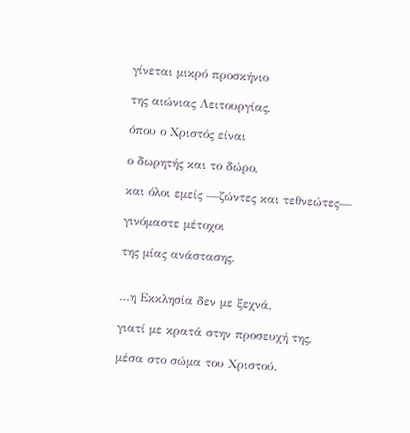γίνεται μικρό προσκήνιο

της αιώνιας Λειτουργίας,

όπου ο Χριστός είναι

ο δωρητής και το δώρο,

και όλοι εμείς —ζώντες και τεθνεώτες—

γινόμαστε μέτοχοι

της μίας ανάστασης.


…η Εκκλησία δεν με ξεχνά,

γιατί με κρατά στην προσευχή της,

μέσα στο σώμα του Χριστού.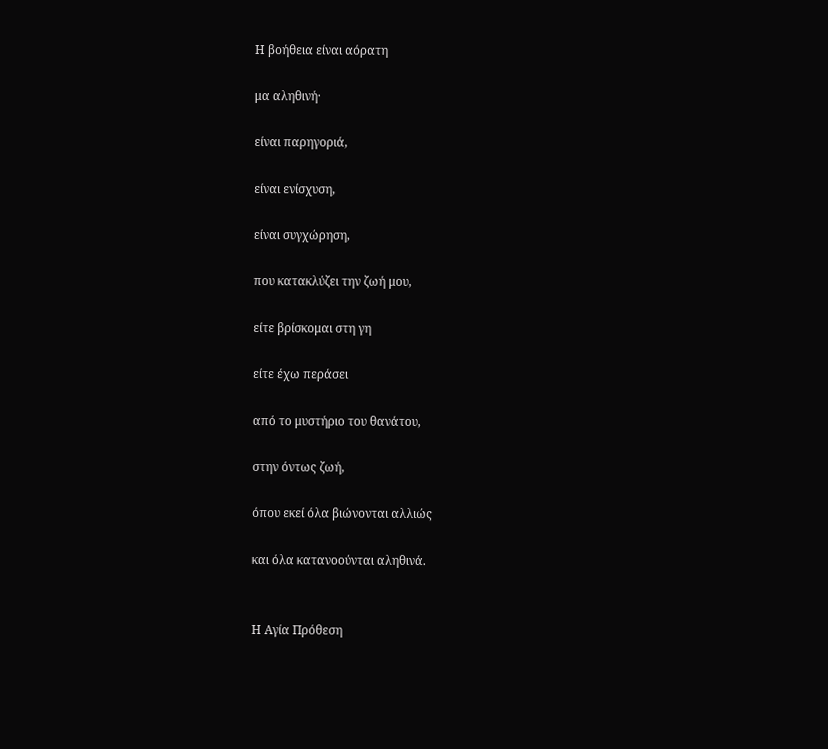Η βοήθεια είναι αόρατη

μα αληθινή·

είναι παρηγοριά,

είναι ενίσχυση,

είναι συγχώρηση,

που κατακλύζει την ζωή μου,

είτε βρίσκομαι στη γη

είτε έχω περάσει

από το μυστήριο του θανάτου,

στην όντως ζωή,

όπου εκεί όλα βιώνονται αλλιώς

και όλα κατανοούνται αληθινά.


Η Αγία Πρόθεση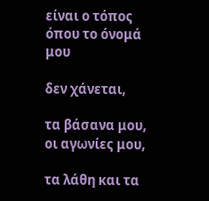είναι ο τόπος όπου το όνομά μου

δεν χάνεται,

τα βάσανα μου, οι αγωνίες μου,

τα λάθη και τα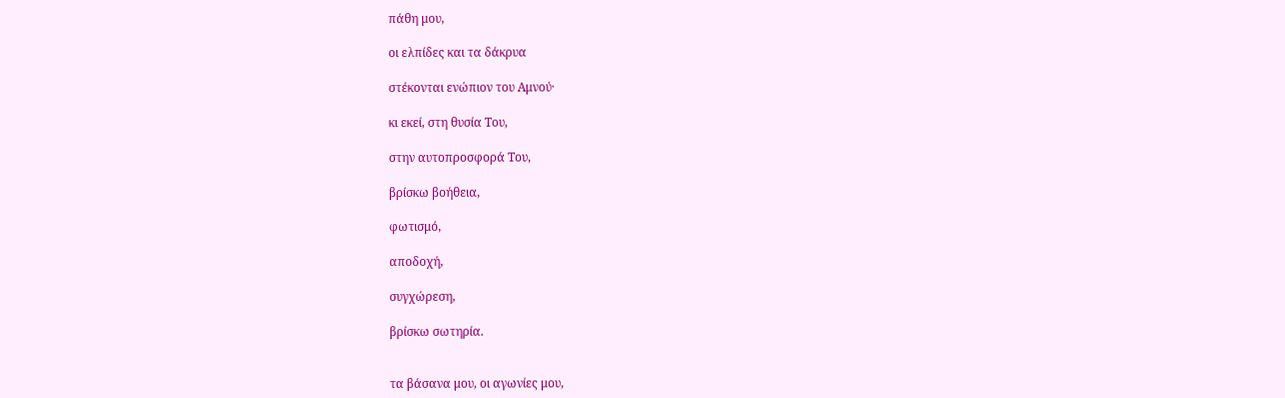πάθη μου,

οι ελπίδες και τα δάκρυα

στέκονται ενώπιον του Αμνού·

κι εκεί, στη θυσία Του,

στην αυτοπροσφορά Του,

βρίσκω βοήθεια,

φωτισμό,

αποδοχή,

συγχώρεση,

βρίσκω σωτηρία.


τα βάσανα μου, οι αγωνίες μου,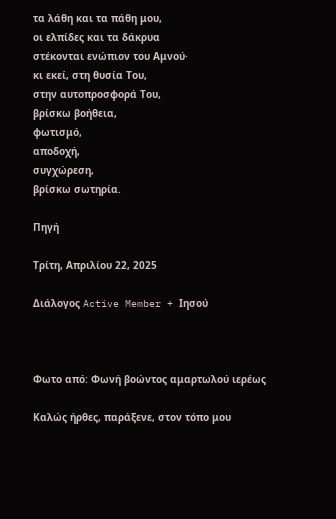τα λάθη και τα πάθη μου,
οι ελπίδες και τα δάκρυα
στέκονται ενώπιον του Αμνού·
κι εκεί, στη θυσία Του,
στην αυτοπροσφορά Του,
βρίσκω βοήθεια,
φωτισμό,
αποδοχή,
συγχώρεση,
βρίσκω σωτηρία.

Πηγή

Τρίτη, Απριλίου 22, 2025

Διάλογος Active Member + Ιησού



Φωτο από: Φωνή βοώντος αμαρτωλού ιερέως

Καλώς ήρθες, παράξενε, στον τόπο μου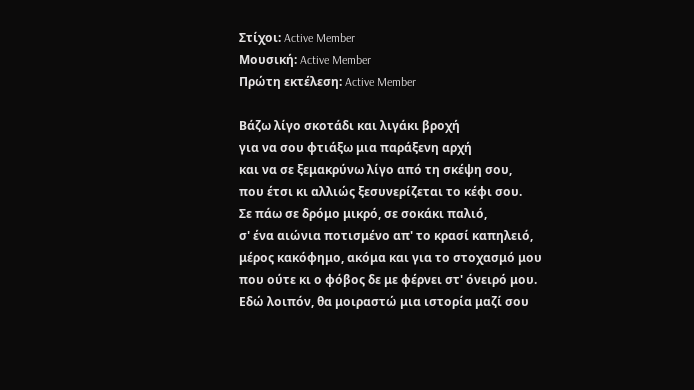Στίχοι: Active Member
Μουσική: Active Member
Πρώτη εκτέλεση: Active Member

Βάζω λίγο σκοτάδι και λιγάκι βροχή
για να σου φτιάξω μια παράξενη αρχή
και να σε ξεμακρύνω λίγο από τη σκέψη σου,
που έτσι κι αλλιώς ξεσυνερίζεται το κέφι σου.
Σε πάω σε δρόμο μικρό, σε σοκάκι παλιό,
σ' ένα αιώνια ποτισμένο απ' το κρασί καπηλειό,
μέρος κακόφημο, ακόμα και για το στοχασμό μου
που ούτε κι ο φόβος δε με φέρνει στ' όνειρό μου.
Εδώ λοιπόν, θα μοιραστώ μια ιστορία μαζί σου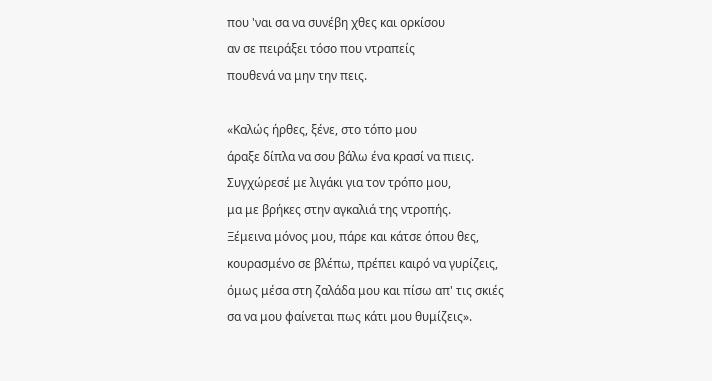που 'ναι σα να συνέβη χθες και ορκίσου
αν σε πειράξει τόσο που ντραπείς
πουθενά να μην την πεις.

«Καλώς ήρθες, ξένε, στο τόπο μου
άραξε δίπλα να σου βάλω ένα κρασί να πιεις.
Συγχώρεσέ με λιγάκι για τον τρόπο μου,
μα με βρήκες στην αγκαλιά της ντροπής.
Ξέμεινα μόνος μου, πάρε και κάτσε όπου θες,
κουρασμένο σε βλέπω, πρέπει καιρό να γυρίζεις,
όμως μέσα στη ζαλάδα μου και πίσω απ' τις σκιές
σα να μου φαίνεται πως κάτι μου θυμίζεις».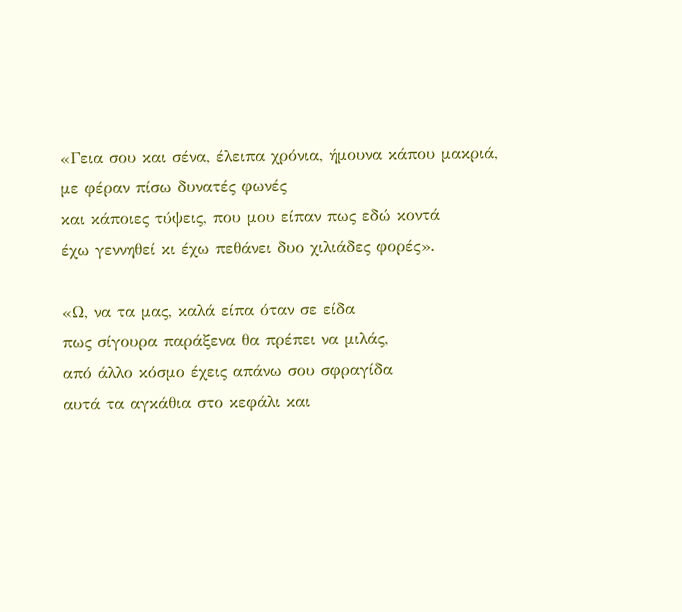«Γεια σου και σένα, έλειπα χρόνια, ήμουνα κάπου μακριά,
με φέραν πίσω δυνατές φωνές
και κάποιες τύψεις, που μου είπαν πως εδώ κοντά
έχω γεννηθεί κι έχω πεθάνει δυο χιλιάδες φορές».

«Ω, να τα μας, καλά είπα όταν σε είδα
πως σίγουρα παράξενα θα πρέπει να μιλάς,
από άλλο κόσμο έχεις απάνω σου σφραγίδα
αυτά τα αγκάθια στο κεφάλι και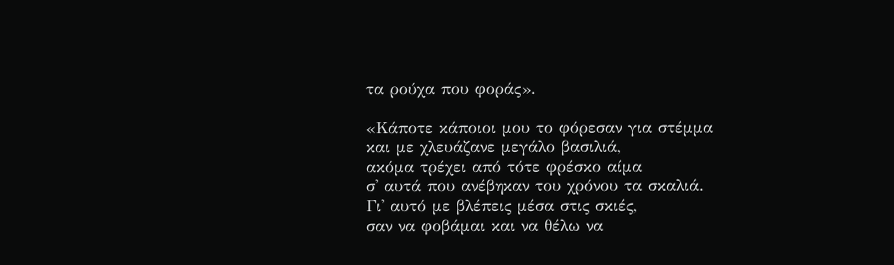τα ρούχα που φοράς».

«Κάποτε κάποιοι μου το φόρεσαν για στέμμα
και με χλευάζανε μεγάλο βασιλιά,
ακόμα τρέχει από τότε φρέσκο αίμα
σ' αυτά που ανέβηκαν του χρόνου τα σκαλιά.
Γι' αυτό με βλέπεις μέσα στις σκιές,
σαν να φοβάμαι και να θέλω να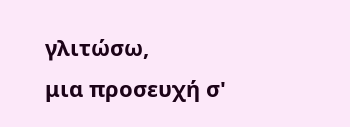γλιτώσω,
μια προσευχή σ'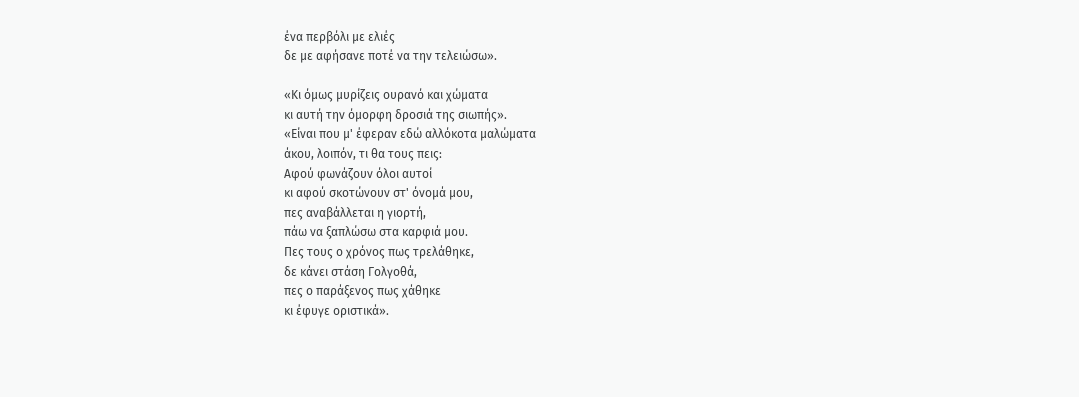ένα περβόλι με ελιές
δε με αφήσανε ποτέ να την τελειώσω».

«Κι όμως μυρίζεις ουρανό και χώματα
κι αυτή την όμορφη δροσιά της σιωπής».
«Είναι που μ' έφεραν εδώ αλλόκοτα μαλώματα
άκου, λοιπόν, τι θα τους πεις:
Αφού φωνάζουν όλοι αυτοί
κι αφού σκοτώνουν στ' όνομά μου,
πες αναβάλλεται η γιορτή,
πάω να ξαπλώσω στα καρφιά μου.
Πες τους ο χρόνος πως τρελάθηκε,
δε κάνει στάση Γολγοθά,
πες ο παράξενος πως χάθηκε
κι έφυγε οριστικά».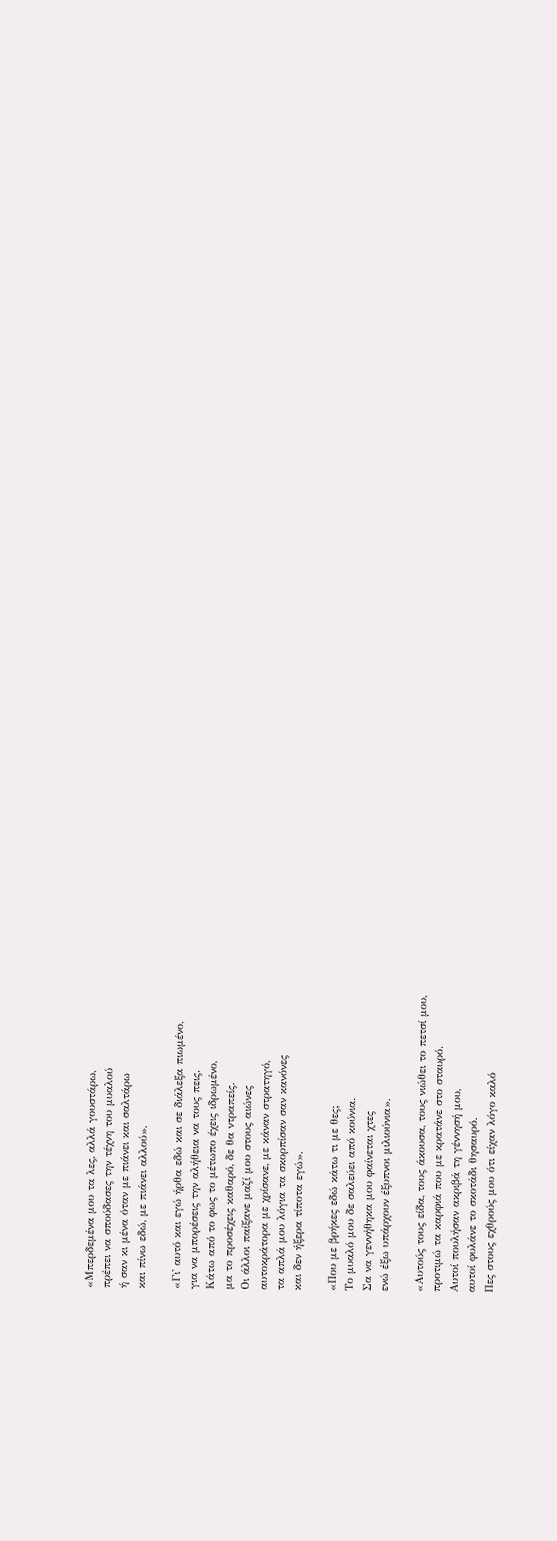«Μπερδεμένα μου τα λες, αλλά γουστάρω,
πρέπει να σπούδασες την τέχνη του μυαλού
ή σαν κι μένα όταν με πιάνει και σαλτάρω
και πίνω εδώ, με πιάνει αλλού».

«Γι' αυτό και εγώ ήρθα εδώ και σε διάλεξα πιωμένο,
για να μπορέσεις την αλήθεια να τους πεις.
Κάτω από το φως το μέτωπο έχεις ιδρωμένο,
μα το προσέχεις καθαρό, δε θα ντραπείς.
Οι άλλοι παίξανε μαζί μου στους αιώνες
αυτοκράτορα με χρίσανε, με κάναν στρατηγό,
τα απλά μου λόγια τα σκορπίσαν σαν κανόνες
και δεν ήξερα τίποτα εγώ».

«Που με βρήκες εδώ κάτω τι με θες;
Το μυαλό μου δε σαλεύει από κούνια.
Σα να γεννήθηκα μου φαίνεται χτες
ενώ έξω υπάρχουν έξυπνοι μιλιούνια».

«Αυτούς τους είδα, τους άκουσα, τους νιώθει το πετσί μου,
προτιμώ τα καρφιά που με κρατάνε στο σταυρό.
Αυτοί πουλήσαν ακριβά τη γέννησή μου,
αυτοί φυλάνε το σκοτάδι θησαυρό.
Πες στους εχθρούς μου ότι είχαν λόγο καλό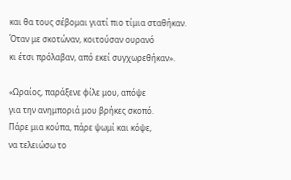και θα τους σέβομαι γιατί πιο τίμια σταθήκαν.
Όταν με σκοτώναν, κοιτούσαν ουρανό
κι έτσι πρόλαβαν, από εκεί συγχωρεθήκαν».

«Ωραίος, παράξενε φίλε μου, απόψε
για την ανημποριά μου βρήκες σκοπό.
Πάρε μια κούπα, πάρε ψωμί και κόψε,
να τελειώσω το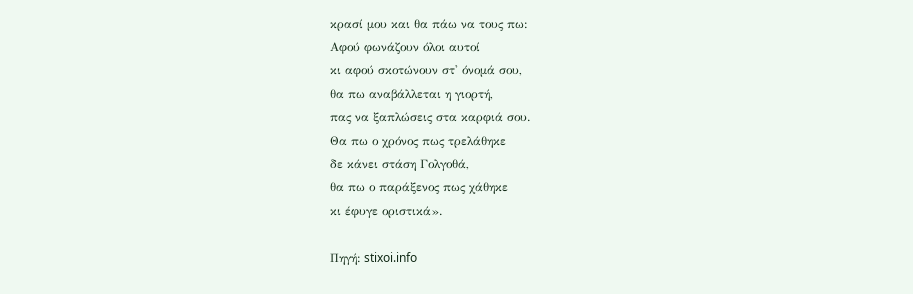κρασί μου και θα πάω να τους πω:
Αφού φωνάζουν όλοι αυτοί
κι αφού σκοτώνουν στ' όνομά σου,
θα πω αναβάλλεται η γιορτή,
πας να ξαπλώσεις στα καρφιά σου.
Θα πω ο χρόνος πως τρελάθηκε
δε κάνει στάση Γολγοθά,
θα πω ο παράξενος πως χάθηκε
κι έφυγε οριστικά».

Πηγή: stixoi.info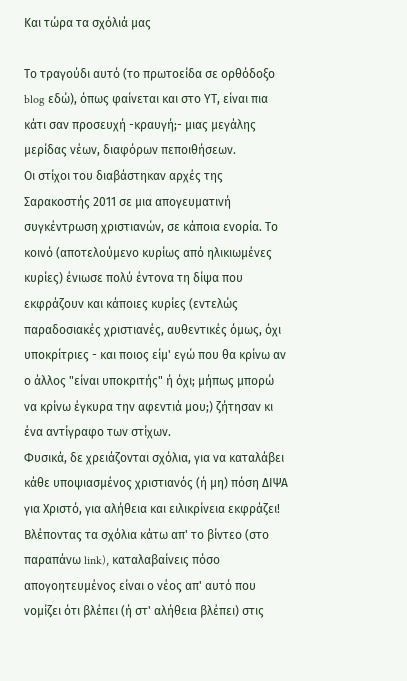Και τώρα τα σχόλιά μας

Το τραγούδι αυτό (το πρωτοείδα σε ορθόδοξο blog εδώ), όπως φαίνεται και στο ΥΤ, είναι πια κάτι σαν προσευχή -κραυγή;- μιας μεγάλης μερίδας νέων, διαφόρων πεποιθήσεων.
Οι στίχοι του διαβάστηκαν αρχές της Σαρακοστής 2011 σε μια απογευματινή συγκέντρωση χριστιανών, σε κάποια ενορία. Το κοινό (αποτελούμενο κυρίως από ηλικιωμένες κυρίες) ένιωσε πολύ έντονα τη δίψα που εκφράζουν και κάποιες κυρίες (εντελώς παραδοσιακές χριστιανές, αυθεντικές όμως, όχι υποκρίτριες - και ποιος είμ' εγώ που θα κρίνω αν ο άλλος "είναι υποκριτής" ή όχι; μήπως μπορώ να κρίνω έγκυρα την αφεντιά μου;) ζήτησαν κι ένα αντίγραφο των στίχων.
Φυσικά, δε χρειάζονται σχόλια, για να καταλάβει κάθε υποψιασμένος χριστιανός (ή μη) πόση ΔΙΨΑ για Χριστό, για αλήθεια και ειλικρίνεια εκφράζει! Βλέποντας τα σχόλια κάτω απ' το βίντεο (στο παραπάνω link), καταλαβαίνεις πόσο απογοητευμένος είναι ο νέος απ' αυτό που νομίζει ότι βλέπει (ή στ' αλήθεια βλέπει) στις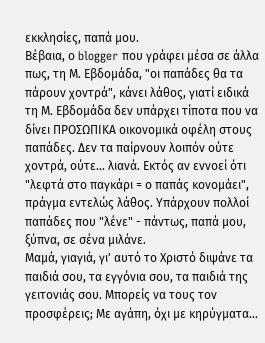εκκλησίες, παπά μου.
Βέβαια, ο blogger που γράφει μέσα σε άλλα πως, τη Μ. Εβδομάδα, "οι παπάδες θα τα πάρουν χοντρά", κάνει λάθος, γιατί ειδικά τη Μ. Εβδομάδα δεν υπάρχει τίποτα που να δίνει ΠΡΟΣΩΠΙΚΑ οικονομικά οφέλη στους παπάδες. Δεν τα παίρνουν λοιπόν ούτε χοντρά, ούτε... λιανά. Εκτός αν εννοεί ότι "λεφτά στο παγκάρι = ο παπάς κονομάει", πράγμα εντελώς λάθος. Υπάρχουν πολλοί παπάδες που "λένε" - πάντως, παπά μου, ξύπνα, σε σένα μιλάνε.
Μαμά, γιαγιά, γι' αυτό το Χριστό διψάνε τα παιδιά σου, τα εγγόνια σου, τα παιδιά της γειτονιάς σου. Μπορείς να τους τον προσφέρεις; Με αγάπη, όχι με κηρύγματα...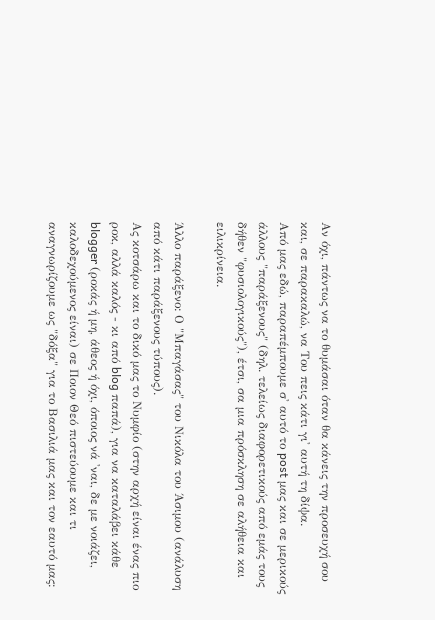Αν όχι, πάντως να το θυμάσαι όταν θα κάνεις την προσευχή σου και, σε παρακαλώ, να Του πεις κάτι γι' αυτή τη δίψα.
Από μας εδώ, παραπέμπουμε σ' αυτό το post μας και σε μερικούς άλλους "παράξενους" (δηλ. τελείως διαφορετικούς από εμάς τους δήθεν "φυσιολογικούς"), έτσι, σα μια πρόσκληση σε αλήθεια και ειλικρίνεια.

Άλλο παράξενο: Ο "Μπαγάσας" του Νικόλα του Άσιμου (ανάλυση από κάτι παράξενους τύπους).
Ας κοτσάρω και το δικό μας το Νυμφίο (στην αρχή είναι ένας πιο ροκ, αλλά καλός - κι από blog παπά), για να καταλάβει κάθε blogger (ροκάς ή μη, άθεος ή όχι, όποιος νά 'ναι, δε με νοιάζει, καλοδεχούμενος είναι) σε Ποιον Θεό πιστεύουμε και τι αναγνωρίζουμε ως "δόξα" για το Βασιλιά μας και τον εαυτό μας: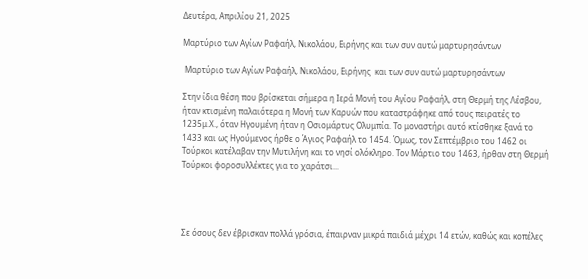Δευτέρα, Απριλίου 21, 2025

Μαρτύριο των Αγίων Ραφαήλ, Νικολάου, Ειρήνης και των συν αυτώ μαρτυρησάντων

 Μαρτύριο των Αγίων Ραφαήλ, Νικολάου, Ειρήνης  και των συν αυτώ μαρτυρησάντων

Στην ίδια θέση που βρίσκεται σήμερα η Ιερά Μονή του Αγίου Ραφαήλ, στη Θερμή της Λέσβου, ήταν κτισμένη παλαιότερα η Μονή των Καρυών που καταστράφηκε από τους πειρατές το 1235μ.Χ., όταν Ηγουμένη ήταν η Οσιομάρτυς Ολυμπία. Το μοναστήρι αυτό κτίσθηκε ξανά το 1433 και ως Ηγούμενος ήρθε ο Άγιος Ραφαήλ το 1454. Όμως, τον Σεπτέμβριο του 1462 οι Τούρκοι κατέλαβαν την Μυτιλήνη και το νησί ολόκληρο. Τον Μάρτιο του 1463, ήρθαν στη Θερμή Τούρκοι φοροσυλλέκτες για το χαράτσι...




Σε όσους δεν έβρισκαν πολλά γρόσια, έπαιρναν μικρά παιδιά μέχρι 14 ετών, καθώς και κοπέλες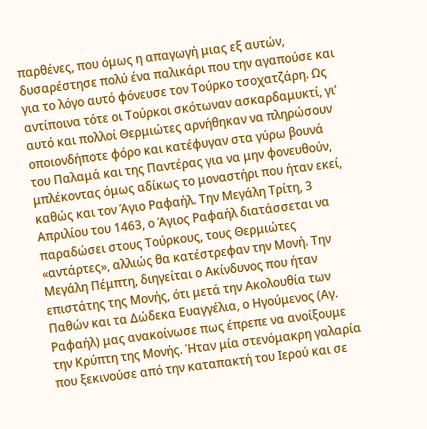παρθένες, που όμως η απαγωγή μιας εξ αυτών, δυσαρέστησε πολύ ένα παλικάρι που την αγαπούσε και για το λόγο αυτό φόνευσε τον Τούρκο τσοχατζάρη. Ως αντίποινα τότε οι Τούρκοι σκότωναν ασκαρδαμυκτί, γι’ αυτό και πολλοί Θερμιώτες αρνήθηκαν να πληρώσουν οποιονδήποτε φόρο και κατέφυγαν στα γύρω βουνά του Παλαμά και της Παντέρας για να μην φονευθούν, μπλέκοντας όμως αδίκως το μοναστήρι που ήταν εκεί, καθώς και τον Άγιο Ραφαήλ. Την Μεγάλη Τρίτη, 3 Απριλίου του 1463, ο Άγιος Ραφαήλ διατάσσεται να παραδώσει στους Τούρκους, τους Θερμιώτες «αντάρτες», αλλιώς θα κατέστρεφαν την Μονή. Την Μεγάλη Πέμπτη, διηγείται ο Ακίνδυνος που ήταν επιστάτης της Μονής, ότι μετά την Ακολουθία των Παθών και τα Δώδεκα Ευαγγέλια, ο Ηγούμενος (Αγ. Ραφαήλ) μας ανακοίνωσε πως έπρεπε να ανοίξουμε την Κρύπτη της Μονής. Ήταν μία στενόμακρη γαλαρία που ξεκινούσε από την καταπακτή του Ιερού και σε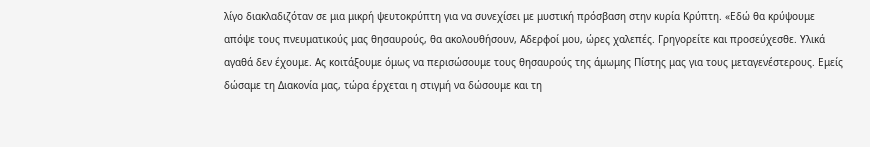λίγο διακλαδιζόταν σε μια μικρή ψευτοκρύπτη για να συνεχίσει με μυστική πρόσβαση στην κυρία Κρύπτη. «Εδώ θα κρύψουμε απόψε τους πνευματικούς μας θησαυρούς, θα ακολουθήσουν, Αδερφοί μου, ώρες χαλεπές. Γρηγορείτε και προσεύχεσθε. Υλικά αγαθά δεν έχουμε. Ας κοιτάξουμε όμως να περισώσουμε τους θησαυρούς της άμωμης Πίστης μας για τους μεταγενέστερους. Εμείς δώσαμε τη Διακονία μας, τώρα έρχεται η στιγμή να δώσουμε και τη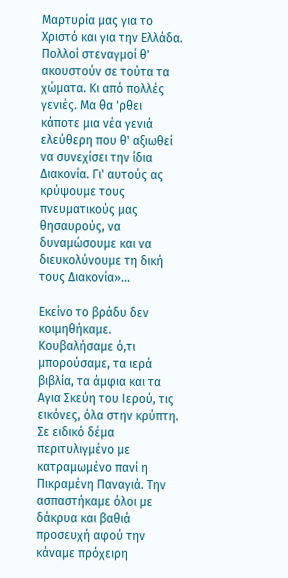Μαρτυρία μας για το Χριστό και για την Ελλάδα. Πολλοί στεναγμοί θ' ακουστούν σε τούτα τα χώματα. Κι από πολλές γενιές. Μα θα 'ρθει κάποτε μια νέα γενιά ελεύθερη που θ' αξιωθεί να συνεχίσει την ίδια Διακονία. Γι' αυτούς ας κρύψουμε τους πνευματικούς μας θησαυρούς, να δυναμώσουμε και να διευκολύνουμε τη δική τους Διακονία»…

Εκείνο το βράδυ δεν κοιμηθήκαμε. Κουβαλήσαμε ό,τι μπορούσαμε, τα ιερά βιβλία, τα άμφια και τα Αγια Σκεύη του Ιερού, τις εικόνες, όλα στην κρύπτη. Σε ειδικό δέμα περιτυλιγμένο με κατραμωμένο πανί η Πικραμένη Παναγιά. Την ασπαστήκαμε όλοι με δάκρυα και βαθιά προσευχή αφού την κάναμε πρόχειρη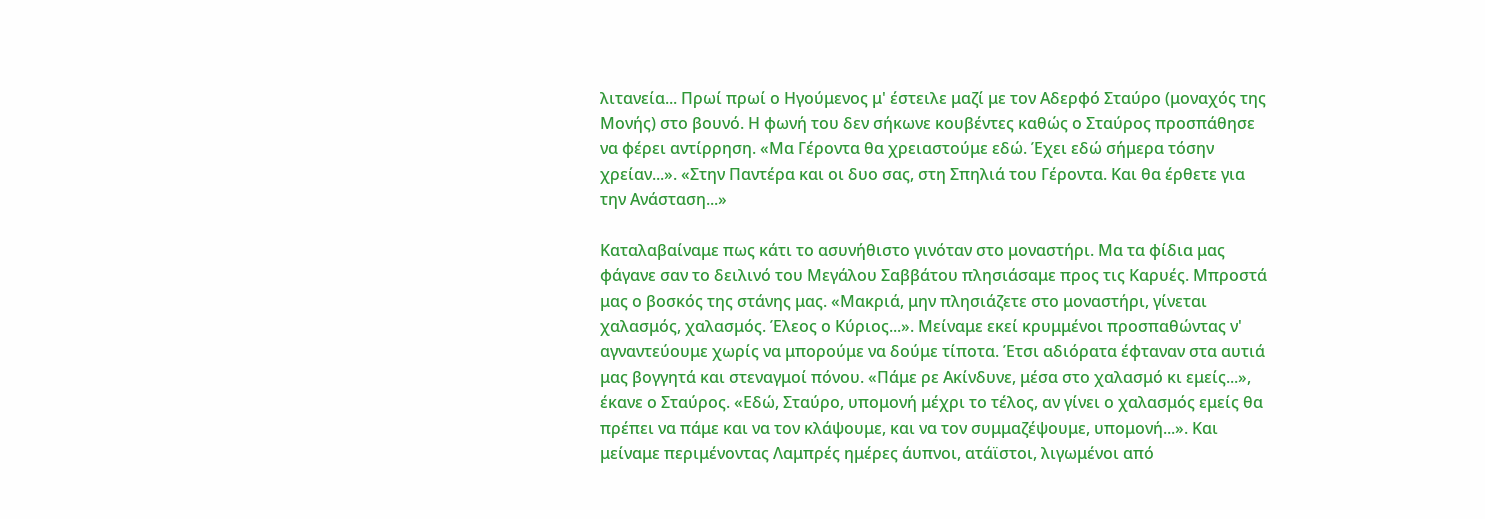λιτανεία... Πρωί πρωί ο Ηγούμενος μ' έστειλε μαζί με τον Αδερφό Σταύρο (μοναχός της Μονής) στο βουνό. Η φωνή του δεν σήκωνε κουβέντες καθώς ο Σταύρος προσπάθησε να φέρει αντίρρηση. «Μα Γέροντα θα χρειαστούμε εδώ. Έχει εδώ σήμερα τόσην χρείαν...». «Στην Παντέρα και οι δυο σας, στη Σπηλιά του Γέροντα. Και θα έρθετε για την Ανάσταση...»

Καταλαβαίναμε πως κάτι το ασυνήθιστο γινόταν στο μοναστήρι. Μα τα φίδια μας φάγανε σαν το δειλινό του Μεγάλου Σαββάτου πλησιάσαμε προς τις Καρυές. Μπροστά μας ο βοσκός της στάνης μας. «Μακριά, μην πλησιάζετε στο μοναστήρι, γίνεται χαλασμός, χαλασμός. Έλεος ο Κύριος...». Μείναμε εκεί κρυμμένοι προσπαθώντας ν' αγναντεύουμε χωρίς να μπορούμε να δούμε τίποτα. Έτσι αδιόρατα έφταναν στα αυτιά μας βογγητά και στεναγμοί πόνου. «Πάμε ρε Ακίνδυνε, μέσα στο χαλασμό κι εμείς...», έκανε ο Σταύρος. «Εδώ, Σταύρο, υπομονή μέχρι το τέλος, αν γίνει ο χαλασμός εμείς θα πρέπει να πάμε και να τον κλάψουμε, και να τον συμμαζέψουμε, υπομονή...». Και μείναμε περιμένοντας Λαμπρές ημέρες άυπνοι, ατάϊστοι, λιγωμένοι από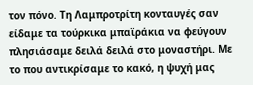τον πόνο. Τη Λαμπροτρίτη κονταυγές σαν είδαμε τα τούρκικα μπαϊράκια να φεύγουν πλησιάσαμε δειλά δειλά στο μοναστήρι. Με το που αντικρίσαμε το κακό, η ψυχή μας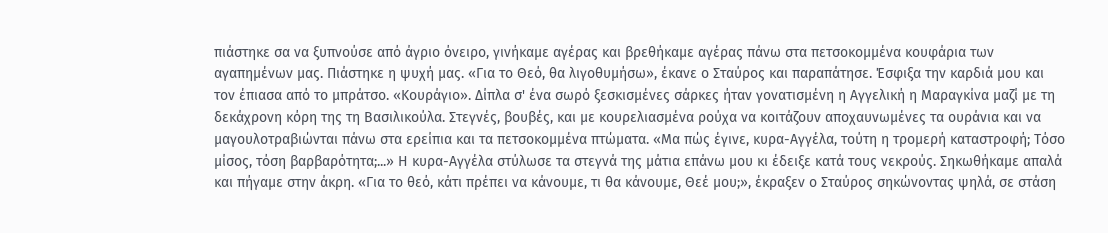πιάστηκε σα να ξυπνούσε από άγριο όνειρο, γινήκαμε αγέρας και βρεθήκαμε αγέρας πάνω στα πετσοκομμένα κουφάρια των αγαπημένων μας. Πιάστηκε η ψυχή μας. «Για το Θεό, θα λιγοθυμήσω», έκανε ο Σταύρος και παραπάτησε. Έσφιξα την καρδιά μου και τον έπιασα από το μπράτσο. «Κουράγιο». Δίπλα σ' ένα σωρό ξεσκισμένες σάρκες ήταν γονατισμένη η Αγγελική η Μαραγκίνα μαζί με τη δεκάχρονη κόρη της τη Βασιλικούλα. Στεγνές, βουβές, και με κουρελιασμένα ρούχα να κοιτάζουν αποχαυνωμένες τα ουράνια και να μαγουλοτραβιώνται πάνω στα ερείπια και τα πετσοκομμένα πτώματα. «Μα πώς έγινε, κυρα-Αγγέλα, τούτη η τρομερή καταστροφή; Τόσο μίσος, τόση βαρβαρότητα;...» Η κυρα-Αγγέλα στύλωσε τα στεγνά της μάτια επάνω μου κι έδειξε κατά τους νεκρούς. Σηκωθήκαμε απαλά και πήγαμε στην άκρη. «Για το θεό, κάτι πρέπει να κάνουμε, τι θα κάνουμε, Θεέ μου;», έκραξεν ο Σταύρος σηκώνοντας ψηλά, σε στάση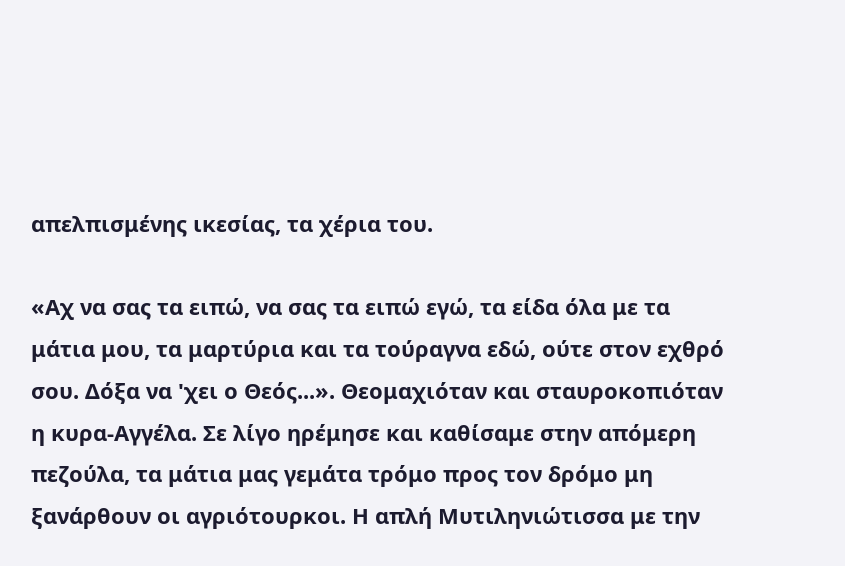απελπισμένης ικεσίας, τα χέρια του.

«Αχ να σας τα ειπώ, να σας τα ειπώ εγώ, τα είδα όλα με τα μάτια μου, τα μαρτύρια και τα τούραγνα εδώ, ούτε στον εχθρό σου. Δόξα να 'χει ο Θεός...». Θεομαχιόταν και σταυροκοπιόταν η κυρα-Αγγέλα. Σε λίγο ηρέμησε και καθίσαμε στην απόμερη πεζούλα, τα μάτια μας γεμάτα τρόμο προς τον δρόμο μη ξανάρθουν οι αγριότουρκοι. Η απλή Μυτιληνιώτισσα με την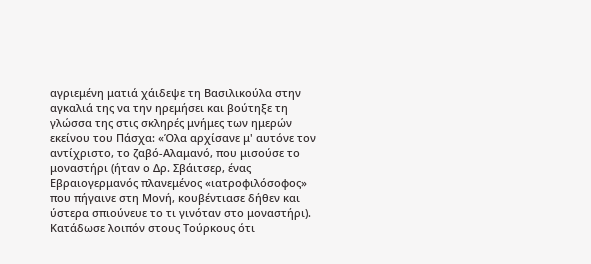αγριεμένη ματιά χάιδεψε τη Βασιλικούλα στην αγκαλιά της να την ηρεμήσει και βούτηξε τη γλώσσα της στις σκληρές μνήμες των ημερών εκείνου του Πάσχα: «Όλα αρχίσανε μ' αυτόνε τον αντίχριστο, το ζαβό-Αλαμανό, που μισούσε το μοναστήρι (ήταν ο Δρ. Σβάιτσερ, ένας Εβραιογερμανός πλανεμένος «ιατροφιλόσοφος» που πήγαινε στη Μονή, κουβέντιασε δήθεν και ύστερα σπιούνευε το τι γινόταν στο μοναστήρι). Κατάδωσε λοιπόν στους Τούρκους ότι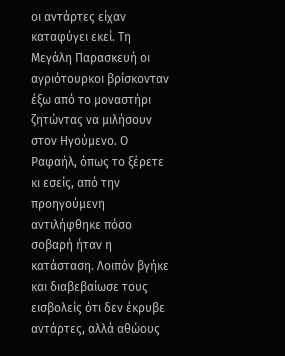οι αντάρτες είχαν καταφύγει εκεί. Τη Μεγάλη Παρασκευή οι αγριότουρκοι βρίσκονταν έξω από το μοναστήρι ζητώντας να μιλήσουν στον Ηγούμενο. Ο Ραφαήλ, όπως το ξέρετε κι εσείς, από την προηγούμενη αντιλήφθηκε πόσο σοβαρή ήταν η κατάσταση. Λοιπόν βγήκε και διαβεβαίωσε τους εισβολείς ότι δεν έκρυβε αντάρτες, αλλά αθώους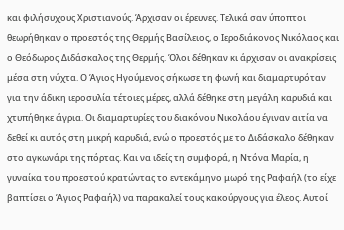και φιλήσυχους Χριστιανούς. Άρχισαν οι έρευνες. Τελικά σαν ύποπτοι θεωρήθηκαν ο προεστός της Θερμής Βασίλειος, ο Ιεροδιάκονος Νικόλαος και ο Θεόδωρος Διδάσκαλος της Θερμής. Όλοι δέθηκαν κι άρχισαν οι ανακρίσεις μέσα στη νύχτα. Ο Άγιος Ηγούμενος σήκωσε τη φωνή και διαμαρτυρόταν για την άδικη ιεροσυλία τέτοιες μέρες, αλλά δέθηκε στη μεγάλη καρυδιά και χτυπήθηκε άγρια. Οι διαμαρτυρίες του διακόνου Νικολάου έγιναν αιτία να δεθεί κι αυτός στη μικρή καρυδιά, ενώ ο προεστός με το Διδάσκαλο δέθηκαν στο αγκωνάρι της πόρτας. Και να ιδείς τη συμφορά, η Ντόνα Μαρία, η γυναίκα του προεστού κρατώντας το εντεκάμηνο μωρό της Ραφαήλ (το είχε βαπτίσει ο Άγιος Ραφαήλ) να παρακαλεί τους κακούργους για έλεος. Αυτοί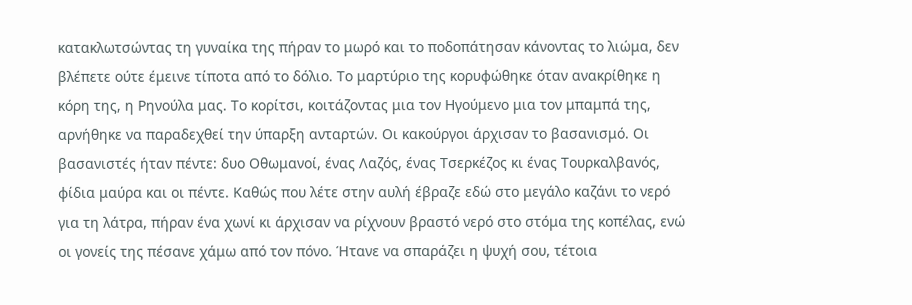κατακλωτσώντας τη γυναίκα της πήραν το μωρό και το ποδοπάτησαν κάνοντας το λιώμα, δεν βλέπετε ούτε έμεινε τίποτα από το δόλιο. Το μαρτύριο της κορυφώθηκε όταν ανακρίθηκε η κόρη της, η Ρηνούλα μας. Το κορίτσι, κοιτάζοντας μια τον Ηγούμενο μια τον μπαμπά της, αρνήθηκε να παραδεχθεί την ύπαρξη ανταρτών. Οι κακούργοι άρχισαν το βασανισμό. Οι βασανιστές ήταν πέντε: δυο Οθωμανοί, ένας Λαζός, ένας Τσερκέζος κι ένας Τουρκαλβανός, φίδια μαύρα και οι πέντε. Καθώς που λέτε στην αυλή έβραζε εδώ στο μεγάλο καζάνι το νερό για τη λάτρα, πήραν ένα χωνί κι άρχισαν να ρίχνουν βραστό νερό στο στόμα της κοπέλας, ενώ οι γονείς της πέσανε χάμω από τον πόνο. Ήτανε να σπαράζει η ψυχή σου, τέτοια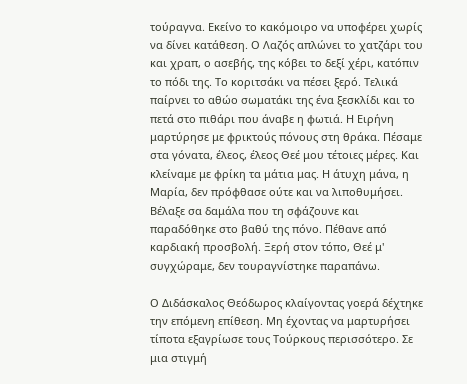τούραγνα. Εκείνο το κακόμοιρο να υποφέρει χωρίς να δίνει κατάθεση. Ο Λαζός απλώνει το χατζάρι του και χραπ, ο ασεβής, της κόβει το δεξί χέρι, κατόπιν το πόδι της. Το κοριτσάκι να πέσει ξερό. Τελικά παίρνει το αθώο σωματάκι της ένα ξεσκλίδι και το πετά στο πιθάρι που άναβε η φωτιά. Η Ειρήνη μαρτύρησε με φρικτούς πόνους στη θράκα. Πέσαμε στα γόνατα, έλεος, έλεος Θεέ μου τέτοιες μέρες. Και κλείναμε με φρίκη τα μάτια μας. Η άτυχη μάνα, η Μαρία, δεν πρόφθασε ούτε και να λιποθυμήσει. Βέλαξε σα δαμάλα που τη σφάζουνε και παραδόθηκε στο βαθύ της πόνο. Πέθανε από καρδιακή προσβολή. Ξερή στον τόπο, Θεέ μ' συγχώραμε, δεν τουραγνίστηκε παραπάνω.

Ο Διδάσκαλος Θεόδωρος κλαίγοντας γοερά δέχτηκε την επόμενη επίθεση. Μη έχοντας να μαρτυρήσει τίποτα εξαγρίωσε τους Τούρκους περισσότερο. Σε μια στιγμή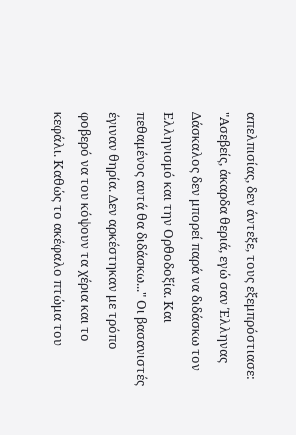απελπισίας, δεν άντεξε, τους εξεμπρόστιασε: "Ασεβείς, άκαρδα θεριά, εγώ σαν Έλληνας Δάσκαλος δεν μπορεί παρά να διδάσκω τον Ελληνισμό και την Ορθοδοξία. Και πεθαμένος αυτά θα διδάσκω..." Οι βασανιστές έγιναν θηρία. Δεν αρκέστηκαν με τρόπο φοβερό να του κόψουν τα χέρια και το κεφάλι. Καθώς το ακέφαλο πτώμα του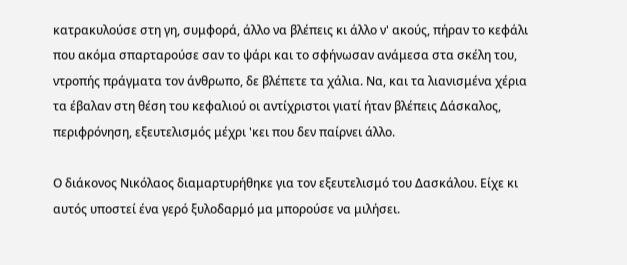κατρακυλούσε στη γη, συμφορά, άλλο να βλέπεις κι άλλο ν' ακούς, πήραν το κεφάλι που ακόμα σπαρταρούσε σαν το ψάρι και το σφήνωσαν ανάμεσα στα σκέλη του, ντροπής πράγματα τον άνθρωπο, δε βλέπετε τα χάλια. Να, και τα λιανισμένα χέρια τα έβαλαν στη θέση του κεφαλιού οι αντίχριστοι γιατί ήταν βλέπεις Δάσκαλος, περιφρόνηση, εξευτελισμός μέχρι 'κει που δεν παίρνει άλλο.

Ο διάκονος Νικόλαος διαμαρτυρήθηκε για τον εξευτελισμό του Δασκάλου. Είχε κι αυτός υποστεί ένα γερό ξυλοδαρμό μα μπορούσε να μιλήσει.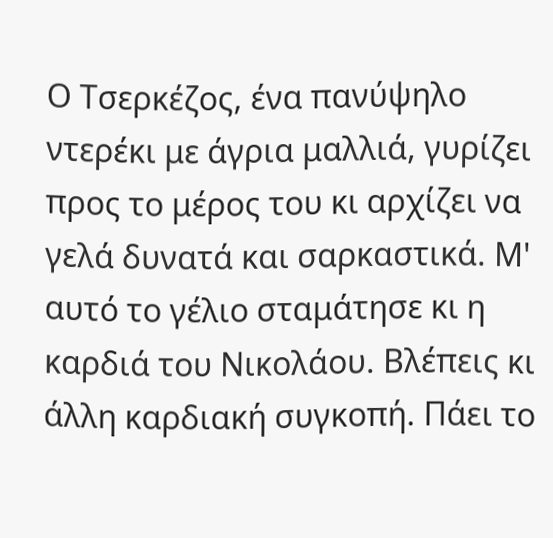Ο Τσερκέζος, ένα πανύψηλο ντερέκι με άγρια μαλλιά, γυρίζει προς το μέρος του κι αρχίζει να γελά δυνατά και σαρκαστικά. Μ' αυτό το γέλιο σταμάτησε κι η καρδιά του Νικολάου. Βλέπεις κι άλλη καρδιακή συγκοπή. Πάει το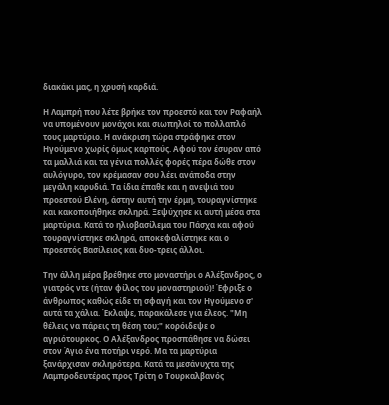διακάκι μας, η χρυσή καρδιά.

Η Λαμπρή που λέτε βρήκε τον προεστό και τον Ραφαήλ να υπομένουν μονάχοι και σιωπηλοί το πολλαπλό τους μαρτύριο. Η ανάκριση τώρα στράφηκε στον Ηγούμενο χωρίς όμως καρπούς. Αφού τον έσυραν από τα μαλλιά και τα γένια πολλές φορές πέρα δώθε στον αυλόγυρο, τον κρέμασαν σου λέει ανάποδα στην μεγάλη καρυδιά. Τα ίδια έπαθε και η ανεψιά του προεστού Ελένη, άστην αυτή την έρμη, τουραγνίστηκε και κακοποιήθηκε σκληρά. Ξεψύχησε κι αυτή μέσα στα μαρτύρια. Κατά το ηλιοβασίλεμα του Πάσχα και αφού τουραγνίστηκε σκληρά, αποκεφαλίστηκε και ο προεστός Βασίλειος και δυο-τρεις άλλοι.

Την άλλη μέρα βρέθηκε στο μοναστήρι ο Αλέξανδρος, ο γιατρός ντε (ήταν φίλος του μοναστηριού)! Έφριξε ο άνθρωπος καθώς είδε τη σφαγή και τον Ηγούμενο σ' αυτά τα χάλια. Έκλαψε, παρακάλεσε για έλεος. "Μη θέλεις να πάρεις τη θέση του;" κορόιδεψε ο αγριότουρκος. Ο Αλέξανδρος προσπάθησε να δώσει στον Άγιο ένα ποτήρι νερό. Μα τα μαρτύρια ξανάρχισαν σκληρότερα. Κατά τα μεσάνυχτα της Λαμπροδευτέρας προς Τρίτη ο Τουρκαλβανός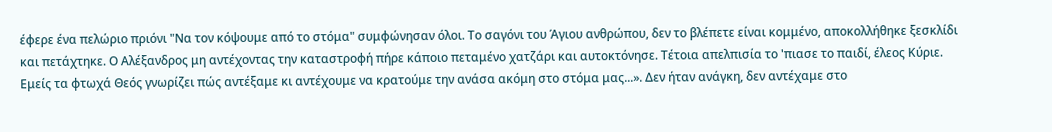έφερε ένα πελώριο πριόνι "Να τον κόψουμε από το στόμα" συμφώνησαν όλοι. Το σαγόνι του Άγιου ανθρώπου, δεν το βλέπετε είναι κομμένο, αποκολλήθηκε ξεσκλίδι και πετάχτηκε. Ο Αλέξανδρος μη αντέχοντας την καταστροφή πήρε κάποιο πεταμένο χατζάρι και αυτοκτόνησε. Τέτοια απελπισία το 'πιασε το παιδί, έλεος Κύριε. Εμείς τα φτωχά Θεός γνωρίζει πώς αντέξαμε κι αντέχουμε να κρατούμε την ανάσα ακόμη στο στόμα μας...». Δεν ήταν ανάγκη, δεν αντέχαμε στο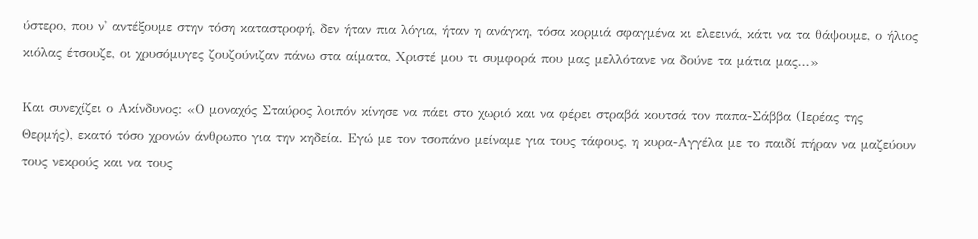ύστερο, που ν' αντέξουμε στην τόση καταστροφή, δεν ήταν πια λόγια, ήταν η ανάγκη, τόσα κορμιά σφαγμένα κι ελεεινά, κάτι να τα θάψουμε, ο ήλιος κιόλας έτσουζε, οι χρυσόμυγες ζουζούνιζαν πάνω στα αίματα, Χριστέ μου τι συμφορά που μας μελλότανε να δούνε τα μάτια μας...»

Και συνεχίζει ο Ακίνδυνος: «Ο μοναχός Σταύρος λοιπόν κίνησε να πάει στο χωριό και να φέρει στραβά κουτσά τον παπα-Σάββα (Ιερέας της Θερμής), εκατό τόσο χρονών άνθρωπο για την κηδεία. Εγώ με τον τσοπάνο μείναμε για τους τάφους, η κυρα-Αγγέλα με το παιδί πήραν να μαζεύουν τους νεκρούς και να τους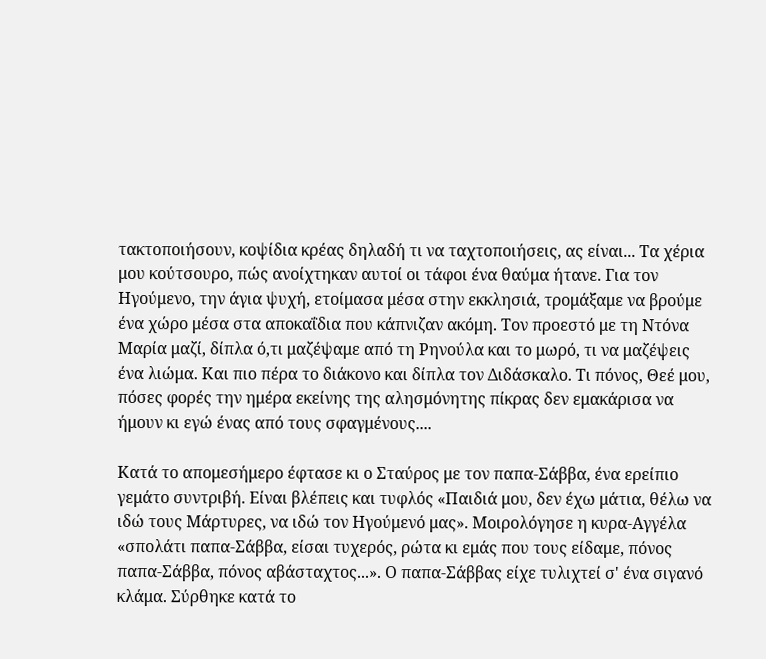τακτοποιήσουν, κοψίδια κρέας δηλαδή τι να ταχτοποιήσεις, ας είναι... Τα χέρια μου κούτσουρο, πώς ανοίχτηκαν αυτοί οι τάφοι ένα θαύμα ήτανε. Για τον Ηγούμενο, την άγια ψυχή, ετοίμασα μέσα στην εκκλησιά, τρομάξαμε να βρούμε ένα χώρο μέσα στα αποκαΐδια που κάπνιζαν ακόμη. Τον προεστό με τη Ντόνα Μαρία μαζί, δίπλα ό,τι μαζέψαμε από τη Ρηνούλα και το μωρό, τι να μαζέψεις ένα λιώμα. Και πιο πέρα το διάκονο και δίπλα τον Διδάσκαλο. Τι πόνος, Θεέ μου, πόσες φορές την ημέρα εκείνης της αλησμόνητης πίκρας δεν εμακάρισα να ήμουν κι εγώ ένας από τους σφαγμένους....

Κατά το απομεσήμερο έφτασε κι ο Σταύρος με τον παπα-Σάββα, ένα ερείπιο γεμάτο συντριβή. Είναι βλέπεις και τυφλός «Παιδιά μου, δεν έχω μάτια, θέλω να ιδώ τους Μάρτυρες, να ιδώ τον Ηγούμενό μας». Μοιρολόγησε η κυρα-Αγγέλα «σπολάτι παπα-Σάββα, είσαι τυχερός, ρώτα κι εμάς που τους είδαμε, πόνος παπα-Σάββα, πόνος αβάσταχτος...». Ο παπα-Σάββας είχε τυλιχτεί σ' ένα σιγανό κλάμα. Σύρθηκε κατά το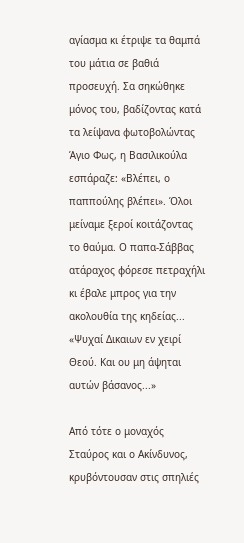αγίασμα κι έτριψε τα θαμπά του μάτια σε βαθιά προσευχή. Σα σηκώθηκε μόνος του, βαδίζοντας κατά τα λείψανα φωτοβολώντας Άγιο Φως, η Βασιλικούλα εσπάραζε: «Βλέπει, ο παππούλης βλέπει». Όλοι μείναμε ξεροί κοιτάζοντας το θαύμα. Ο παπα-Σάββας ατάραχος φόρεσε πετραχήλι κι έβαλε μπρος για την ακολουθία της κηδείας... «Ψυχαί Δικαιων εν χειρί Θεού. Και ου μη άψηται αυτών βάσανος...»

Από τότε ο μοναχός Σταύρος και ο Ακίνδυνος, κρυβόντουσαν στις σπηλιές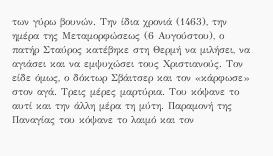των γύρω βουνών. Την ίδια χρονιά (1463), την ημέρα της Μεταμορφώσεως (6 Αυγούστου), ο πατήρ Σταύρος κατέβηκε στη Θερμή να μιλήσει, να αγιάσει και να εμψυχώσει τους Χριστιανούς. Τον είδε όμως, ο δόκτωρ Σβάιτσερ και τον «κάρφωσε» στον αγά. Τρεις μέρες μαρτύρια. Του κόψανε το αυτί και την άλλη μέρα τη μύτη. Παραμονή της Παναγίας του κόψανε το λαιμό και τον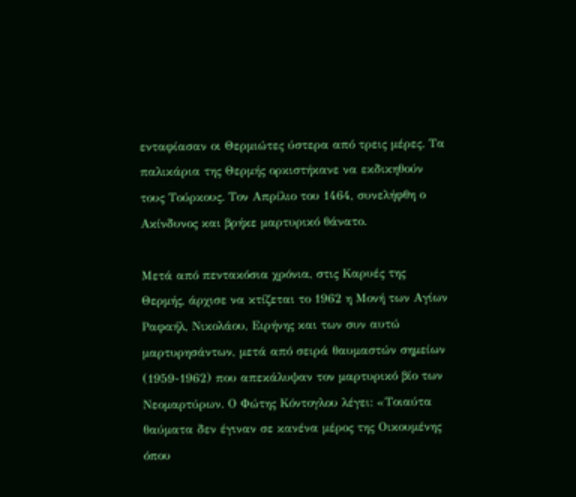ενταφίασαν οι Θερμιώτες ύστερα από τρεις μέρες. Τα παλικάρια της Θερμής ορκιστήκανε να εκδικηθούν τους Τούρκους. Τον Απρίλιο του 1464, συνελήφθη ο Ακίνδυνος και βρήκε μαρτυρικό θάνατο.

Μετά από πεντακόσια χρόνια, στις Καρυές της Θερμής, άρχισε να κτίζεται το 1962 η Μονή των Αγίων Ραφαήλ, Νικολάου, Ειρήνης και των συν αυτώ μαρτυρησάντων, μετά από σειρά θαυμαστών σημείων (1959-1962) που απεκάλυψαν τον μαρτυρικό βίο των Νεομαρτύρων. Ο Φώτης Κόντογλου λέγει: «Τοιαύτα θαύματα δεν έγιναν σε κανένα μέρος της Οικουμένης όπου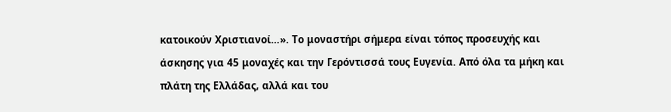κατοικούν Χριστιανοί…». Το μοναστήρι σήμερα είναι τόπος προσευχής και άσκησης για 45 μοναχές και την Γερόντισσά τους Ευγενία. Από όλα τα μήκη και πλάτη της Ελλάδας, αλλά και του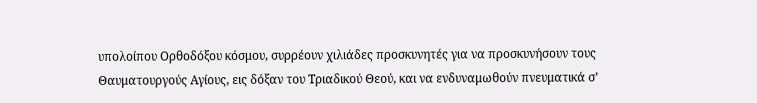υπολοίπου Ορθοδόξου κόσμου, συρρέουν χιλιάδες προσκυνητές για να προσκυνήσουν τους Θαυματουργούς Αγίους, εις δόξαν του Τριαδικού Θεού, και να ενδυναμωθούν πνευματικά σ’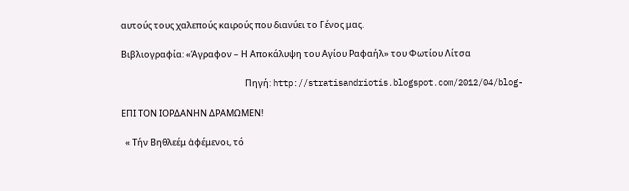αυτούς τους χαλεπούς καιρούς που διανύει το Γένος μας.

Βιβλιογραφία: «Άγραφον – Η Αποκάλυψη του Αγίου Ραφαήλ» του Φωτίου Λίτσα

                                                              Πηγή: http://stratisandriotis.blogspot.com/2012/04/blog-

ΕΠΙ ΤΟΝ ΙΟΡΔΑΝΗΝ ΔΡΑΜΩΜΕΝ!

  « Τήν Βηθλεέμ ἀφέμενοι, τό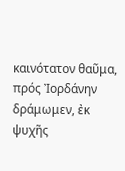καινότατον θαῦμα, πρός Ἰορδάνην δράμωμεν, ἐκ ψυχῆς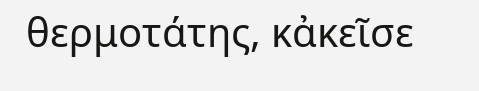θερμοτάτης, κἀκεῖσε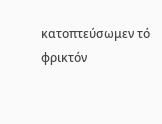κατοπτεύσωμεν τό φρικτόν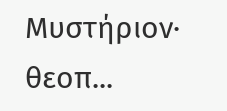Μυστήριον· θεοπ...